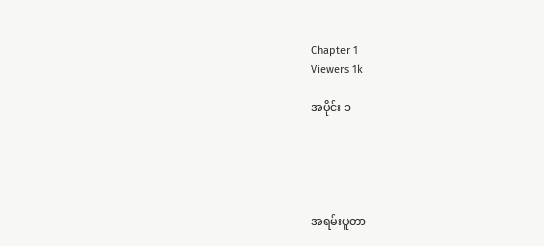Chapter 1
Viewers 1k

အပိုင်း ၁





အရမ်းပူတာ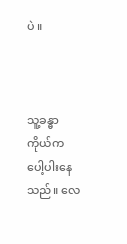ပဲ ။



သူ့ခန္ဓာကိုယ်က ပေါ့ပါးနေသည်။ လေ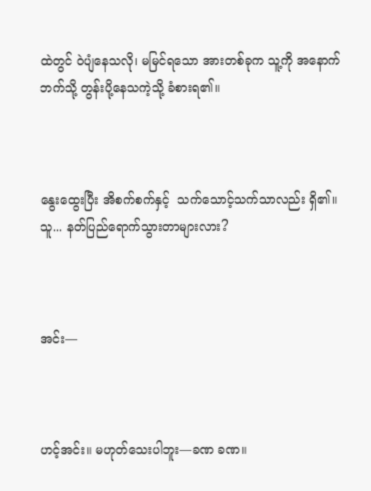ထဲတွင် ဝဲပျံနေသလို၊ မမြင်ရသော အားတစ်ခုက သူ့ကို အနောက်ဘက်သို့ တွန်းပို့နေသကဲ့သို့ ခံစားရ၏။



နွေးထွေးပြီး အိစက်စက်နှင့်  သက်သောင့်သက်သာလည်း ရှိ၏။ သူ... နတ်ပြည်ရောက်သွားတာများလား?



အင်း—



ဟင့်အင်း။ မဟုတ်သေးပါဘူး—ခဏ ခဏ။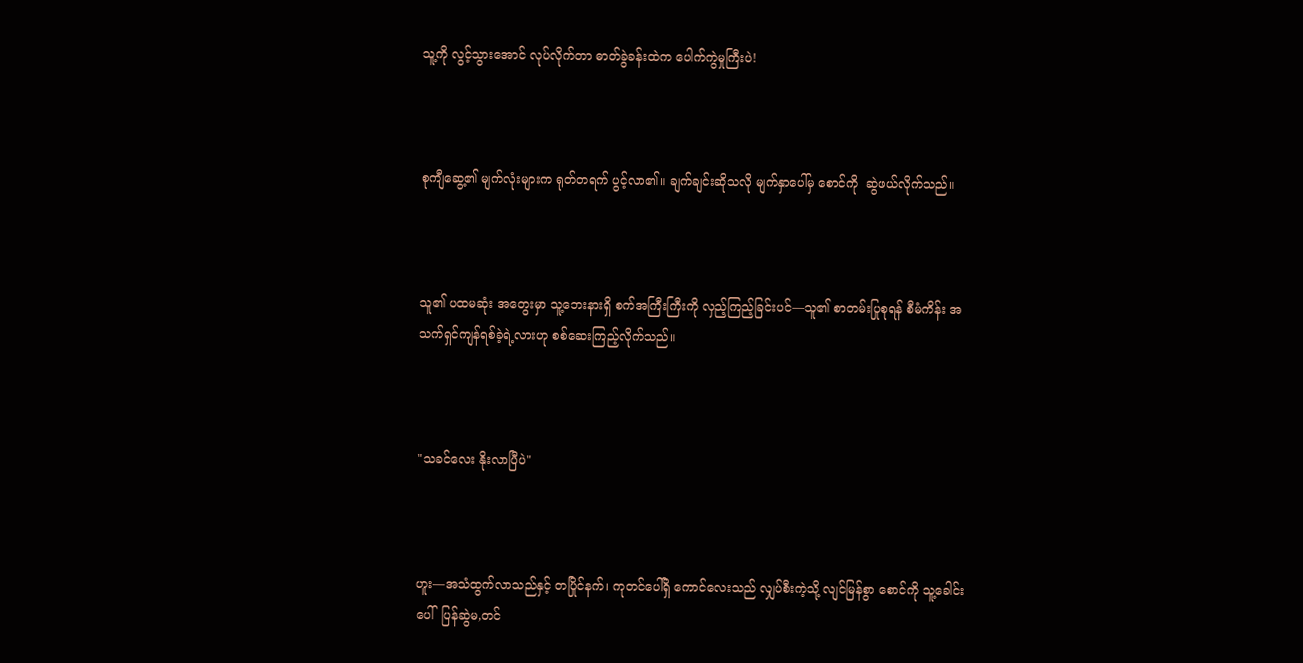သူ့ကို လွင့်သွားအောင် လုပ်လိုက်တာ ဓာတ်ခွဲခန်းထဲက ပေါက်ကွဲမှုကြီးပဲ!



စုကျီဆွေ့၏ မျက်လုံးများက ရုတ်တရက် ပွင့်လာ၏။ ချက်ချင်းဆိုသလို မျက်နှာပေါ်မှ စောင်ကို  ဆွဲဖယ်လိုက်သည်။



သူ၏ ပထမဆုံး အတွေးမှာ သူ့ဘေးနားရှိ စက်အကြီးကြီးကို လှည့်ကြည့်ခြင်းပင်—သူ၏ စာတမ်းပြုစုရန် စီမံကိန်း အသက်ရှင်ကျန်ရစ်ခဲ့ရဲ့လားဟု စစ်ဆေးကြည့်လိုက်သည်။



"သခင်လေး နိုးလာပြီပဲ"



ဟူး—အသံထွက်လာသည်နှင့် တပြိုင်နက်၊ ကုတင်ပေါ်ရှိ ကောင်လေးသည် လျှပ်စီးကဲ့သို့ လျင်မြန်စွာ စောင်ကို သူ့ခေါင်းပေါ်  ပြန်ဆွဲမ,တင်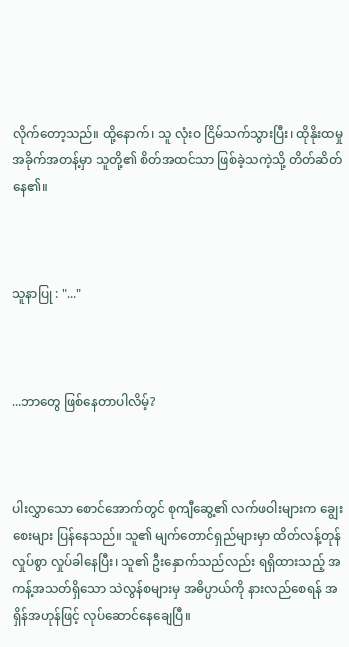လိုက်တော့သည်။ ထို့နောက်၊ သူ လုံးဝ ငြိမ်သက်သွားပြီး၊ ထိုနိုးထမှု အခိုက်အတန့်မှာ သူတို့၏ စိတ်အထင်သာ ဖြစ်ခဲ့သကဲ့သို့ တိတ်ဆိတ်နေ၏။



သူနာပြု : "..."



...ဘာတွေ ဖြစ်နေတာပါလိမ့်?



ပါးလွှာသော စောင်အောက်တွင် စုကျီဆွေ့၏ လက်ဖဝါးများက ချွေးစေးများ ပြန်နေသည်။ သူ၏ မျက်တောင်ရှည်များမှာ ထိတ်လန့်တုန်လှုပ်စွာ လှုပ်ခါနေပြီး၊ သူ၏ ဦးနှောက်သည်လည်း ရရှိထားသည့် အကန့်အသတ်ရှိသော သဲလွန်စများမှ အဓိပ္ပာယ်ကို နားလည်စေရန် အရှိန်အဟုန်ဖြင့် လုပ်ဆောင်နေချေပြီ။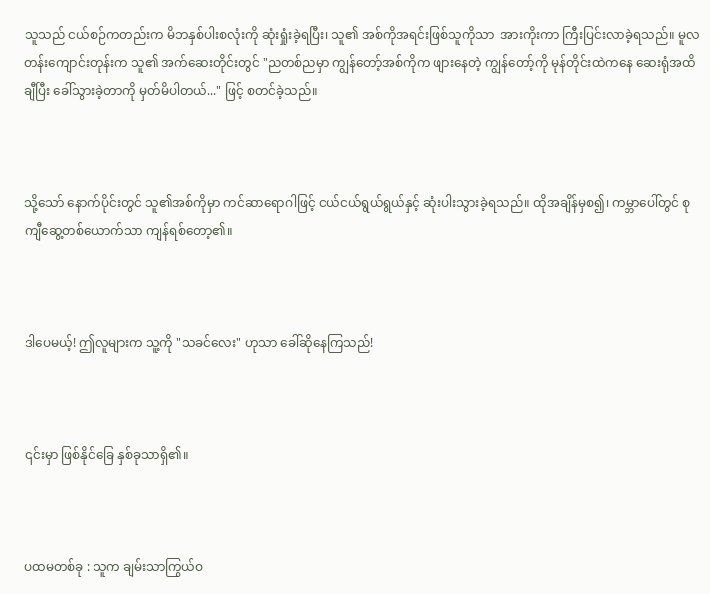သူသည် ငယ်စဉ်ကတည်းက မိဘနှစ်ပါးစလုံးကို ဆုံးရှုံးခဲ့ရပြီး၊ သူ၏ အစ်ကိုအရင်းဖြစ်သူကိုသာ  အားကိုးကာ ကြီးပြင်းလာခဲ့ရသည်။ မူလတန်းကျောင်းတုန်းက သူ၏ အက်ဆေးတိုင်းတွင် "ညတစ်ညမှာ ကျွန်တော့်အစ်ကိုက ဖျားနေတဲ့ ကျွန်တော့်ကို မုန်တိုင်းထဲကနေ ဆေးရုံအထိ ချီပြီး ခေါ်သွားခဲ့တာကို မှတ်မိပါတယ်..." ဖြင့် စတင်ခဲ့သည်။



သို့သော် နောက်ပိုင်းတွင် သူ၏အစ်ကိုမှာ ကင်ဆာရောဂါဖြင့် ငယ်ငယ်ရွယ်ရွယ်နှင့် ဆုံးပါးသွားခဲ့ရသည်။ ထိုအချိန်မှစ၍၊ ကမ္ဘာပေါ်တွင် စုကျီဆွေ့တစ်ယောက်သာ ကျန်ရစ်တော့၏။



ဒါပေမယ့်! ဤလူများက သူ့ကို "သခင်လေး" ဟုသာ ခေါ်ဆိုနေကြသည်!



၎င်းမှာ ဖြစ်နိုင်ခြေ နှစ်ခုသာရှိ၏။



ပထမတစ်ခု : သူက ချမ်းသာကြွယ်ဝ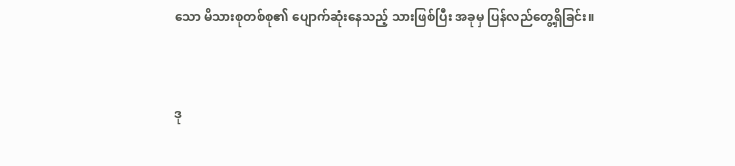သော မိသားစုတစ်စု၏ ပျောက်ဆုံးနေသည့် သားဖြစ်ပြီး အခုမှ ပြန်လည်တွေ့ရှိခြင်း။



ဒု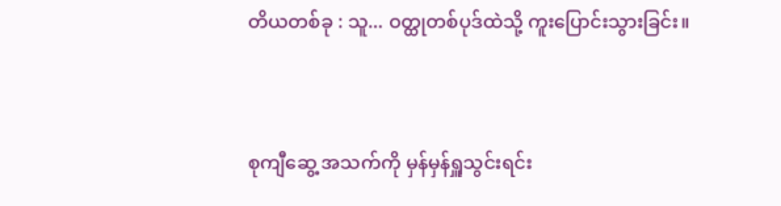တိယတစ်ခု : သူ... ဝတ္ထုတစ်ပုဒ်ထဲသို့ ကူးပြောင်းသွားခြင်း။



စုကျီဆွေ့ အသက်ကို မှန်မှန်ရှူသွင်းရင်း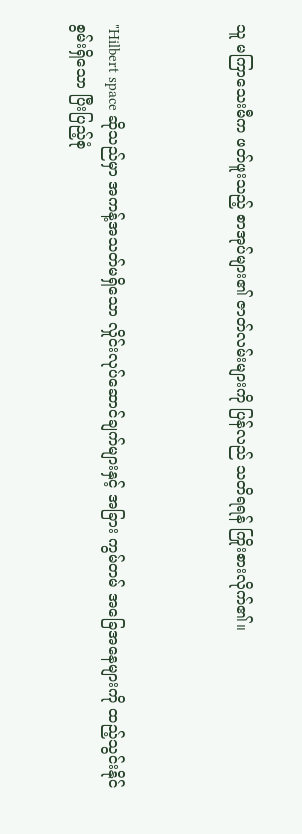သူ မကြာသေးမီက ဖတ်ဖူးသည့် စာအုပ်များ၏ ဇာတ်လမ်းများကို ပြန်လည် သတိရရန် ကြိုးစားလိုက်၏။



"Hilbert space ဆိုသည်မှာ အကန့်အသတ်မရှိသော လှိုင်းလုပ်ဆောင်ချက်များနှင့် အခြား ကွမ်တမ် အခြေအနေများကို ထည့်သွင်းနိုင်စွမ်းရှိသော ပြီးပြည့်စုံ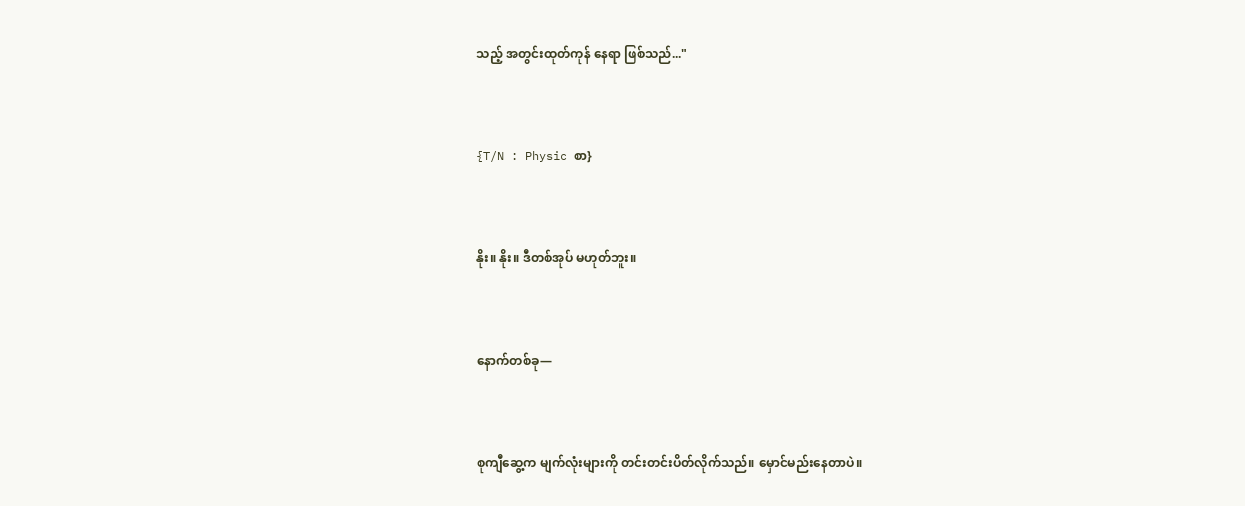သည့် အတွင်းထုတ်ကုန် နေရာ ဖြစ်သည်..."



{T/N : Physic စာ}



နိုး။ နိုး။ ဒီတစ်အုပ် မဟုတ်ဘူး။



နောက်တစ်ခု—



စုကျီဆွေ့က မျက်လုံးများကို တင်းတင်းပိတ်လိုက်သည်။ မှောင်မည်းနေတာပဲ။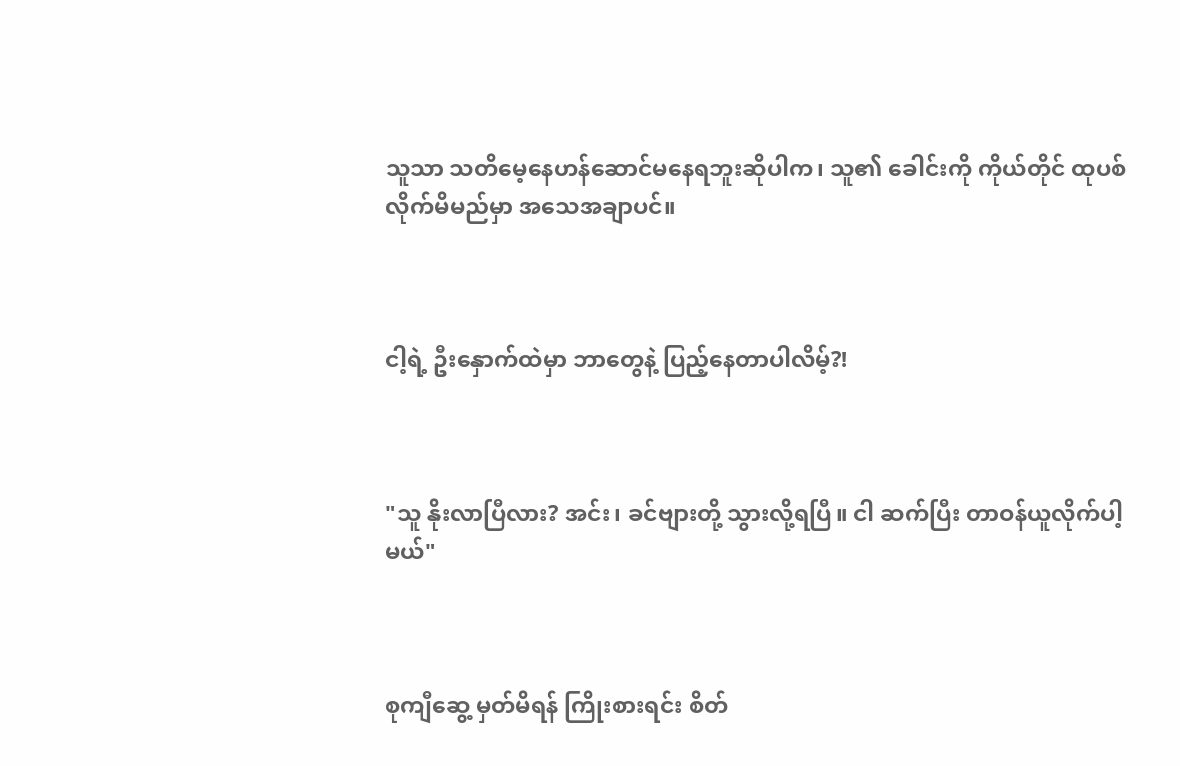သူသာ သတိမေ့နေဟန်ဆောင်မနေရဘူးဆိုပါက၊ သူ၏ ခေါင်းကို ကိုယ်တိုင် ထုပစ်လိုက်မိမည်မှာ အသေအချာပင်။



ငါ့ရဲ့ ဦးနှောက်ထဲမှာ ဘာတွေနဲ့ ပြည့်နေတာပါလိမ့်?!



"သူ နိုးလာပြီလား? အင်း၊ ခင်ဗျားတို့ သွားလို့ရပြီ။ ငါ ဆက်ပြီး တာဝန်ယူလိုက်ပါ့မယ်"



စုကျီဆွေ့ မှတ်မိရန် ကြိုးစားရင်း စိတ်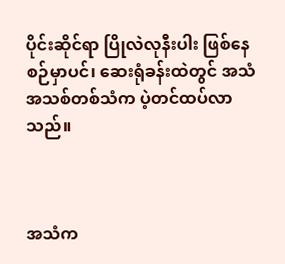ပိုင်းဆိုင်ရာ ပြိုလဲလုနီးပါး ဖြစ်နေစဉ်မှာပင်၊ ဆေးရုံခန်းထဲတွင် အသံအသစ်တစ်သံက ပဲ့တင်ထပ်လာသည်။



အသံက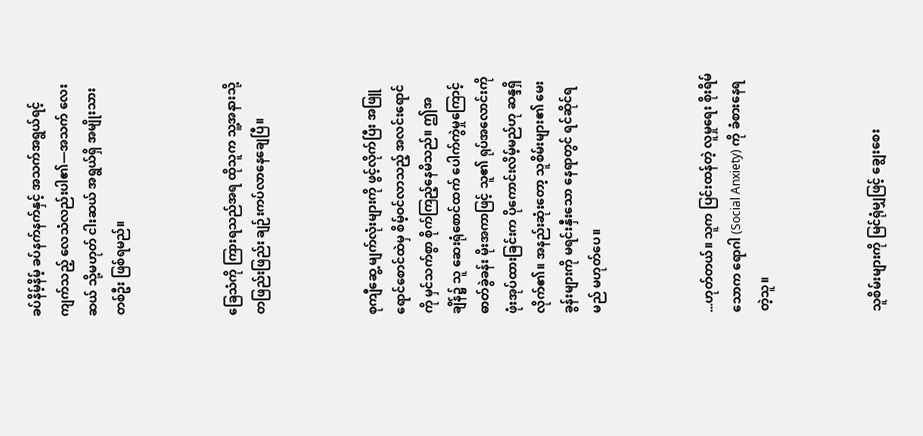ခပ်နိမ့်နိမ့် ခပ်နက်နက်နှင့် အသက်အရွယ်ရင့်ကျက်သည့် လေသံလည်းပါ၏—အသက် လေးဆယ် သို့မဟုတ် ငါးဆယ် အရွယ်ရှိ အမျိုးသားတစ်ဦး ဖြစ်ရမည်။



ခြေသံကို ကြားရသည်အရ ထိုသူက သူ့အနားသို့ တဖြည်းဖြည်း ချဉ်းကပ်လာနေချေပြီ။



စုကျီဆွေ့ မျက်လုံးများကို ဖွင့်လိုက်ပြီး အဖြူရောင်စောင်ထဲမှ စိမ့်ဝင်လာသည့် အလင်းရောင်ကို မှင်သက်စွာ စိုက်ကြည့်နေမိသည်။ ဤအချိန်၌ သူ ဆေးရုံစောင်ထက် ပေါက်ကွဲမှုကြောင့် ဓာတ်ခွဲခန်း မိုးအကာဖြင့် သူ၏ ရုပ်အလောင်းကို ဖုံးအုပ်ထားခြင်းက ပိုကောင်းလိမ့်မည်ဟု ဆန္ဒရှိလိုက်၏။ အနည်းဆုံးတော့ သူစိမ်းများ၏ မေးခွန်းများကို မရင်းနှီးသော နေရာတွင် ရင်ဆိုင်ရမည် မဟုတ်ပေ။



...ဟုတ်တယ်။ သူက ပြင်းထန်တဲ့ လူမှုရေး စိုးရိမ်သောက ရောဂါ (Social Anxiety) ကို ခံစားနေရတဲ့သူ။



သူစိမ်းများကို မြင်ရုံမျှဖြင့် ချွေးစေး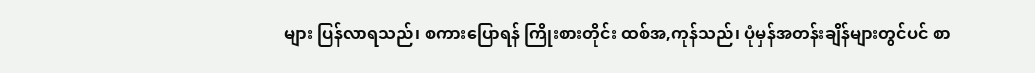များ ပြန်လာရသည်၊ စကားပြောရန် ကြိုးစားတိုင်း ထစ်အ,ကုန်သည်၊ ပုံမှန်အတန်းချိန်များတွင်ပင် စာ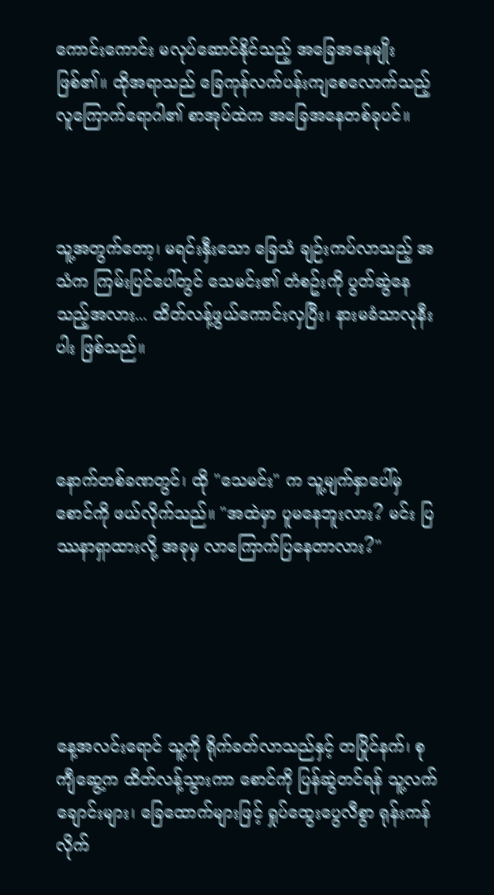ကောင်းကောင်း မလုပ်ဆောင်နိုင်သည့် အခြေအနေမျိုး ဖြစ်၏။ ထိုအရာသည် ခြေကုန်လက်ပန်းကျစေလောက်သည့် လူကြောက်ရောဂါ၏ စာအုပ်ထဲက အခြေအနေတစ်ခုပင်။



သူ့အတွက်တော့၊ မရင်းနှီးသော ခြေသံ ချဉ်းကပ်လာသည့် အသံက ကြမ်းပြင်ပေါ်တွင် သေမင်း၏ တံစဥ်းကို ပွတ်ဆွဲနေသည့်အလား... ထိတ်လန့်ဖွယ်ကောင်းလှပြီး၊ နားမခံသာလုနီးပါး ဖြစ်သည်။



နောက်တစ်ခဏတွင်၊ ထို "သေမင်း" က သူ့မျက်နှာပေါ်မှ စောင်ကို ဖယ်လိုက်သည်။ "အထဲမှာ ပူမနေဘူးလား? မင်း ပြဿနာရှာထားလို့ အခုမှ လာကြောက်ပြနေတာလား?"





နေ့အလင်းရောင် သူ့ကို ရိုက်ခတ်လာသည်နှင့် တပြိုင်နက်၊ စုကျီဆွေ့က ထိတ်လန့်သွားကာ စောင်ကို ပြန်ဆွဲတင်ရန် သူ့လက်ချောင်းများ၊ ခြေထောက်များဖြင့် ရှုပ်ထွေးပွေလီစွာ ရုန်းကန်လိုက်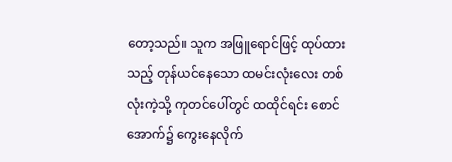တော့သည်။ သူက အဖြူရောင်ဖြင့် ထုပ်ထားသည့် တုန်ယင်နေသော ထမင်းလုံးလေး တစ်လုံးကဲ့သို့ ကုတင်ပေါ်တွင် ထထိုင်ရင်း စောင်အောက်၌ ကွေးနေလိုက်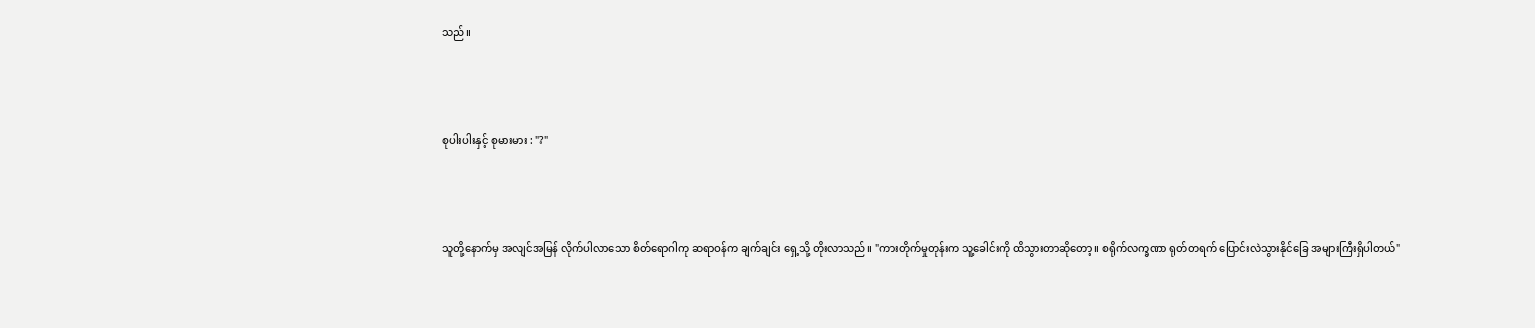သည်။



စုပါးပါးနှင့် စုမားမား : "?"



သူတို့နောက်မှ အလျင်အမြန် လိုက်ပါလာသော စိတ်ရောဂါကု ဆရာဝန်က ချက်ချင်း ရှေ့သို့ တိုးလာသည်။ "ကားတိုက်မှုတုန်းက သူ့ခေါင်းကို ထိသွားတာဆို‌တော့။ စရိုက်လက္ခဏာ ရုတ်တရက် ပြောင်းလဲသွားနိုင်ခြေ အများကြီးရှိပါတယ်"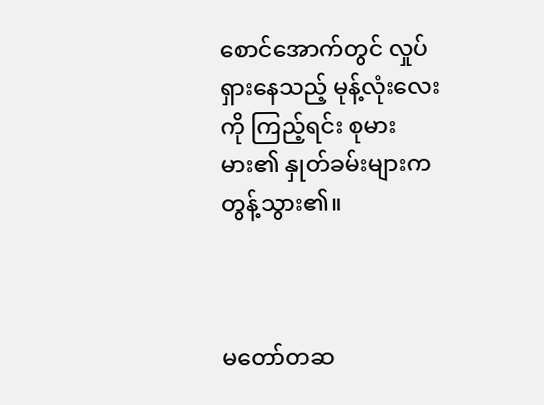စောင်အောက်တွင် လှုပ်ရှားနေသည့် မုန့်လုံးလေးကို ကြည့်ရင်း စုမားမား၏ နှုတ်ခမ်းများက တွန့်သွား၏။



မတော်တဆ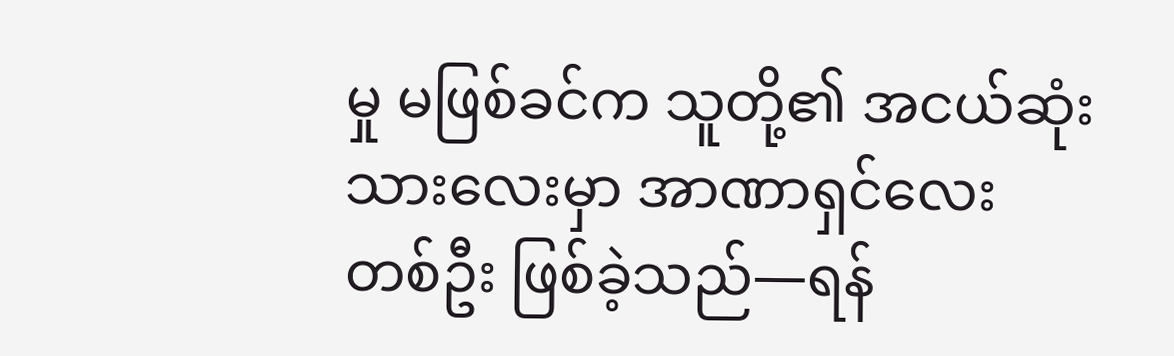မှု မဖြစ်ခင်က သူတို့၏ အငယ်ဆုံးသားလေးမှာ အာဏာရှင်လေး တစ်ဦး ဖြစ်ခဲ့သည်—ရန်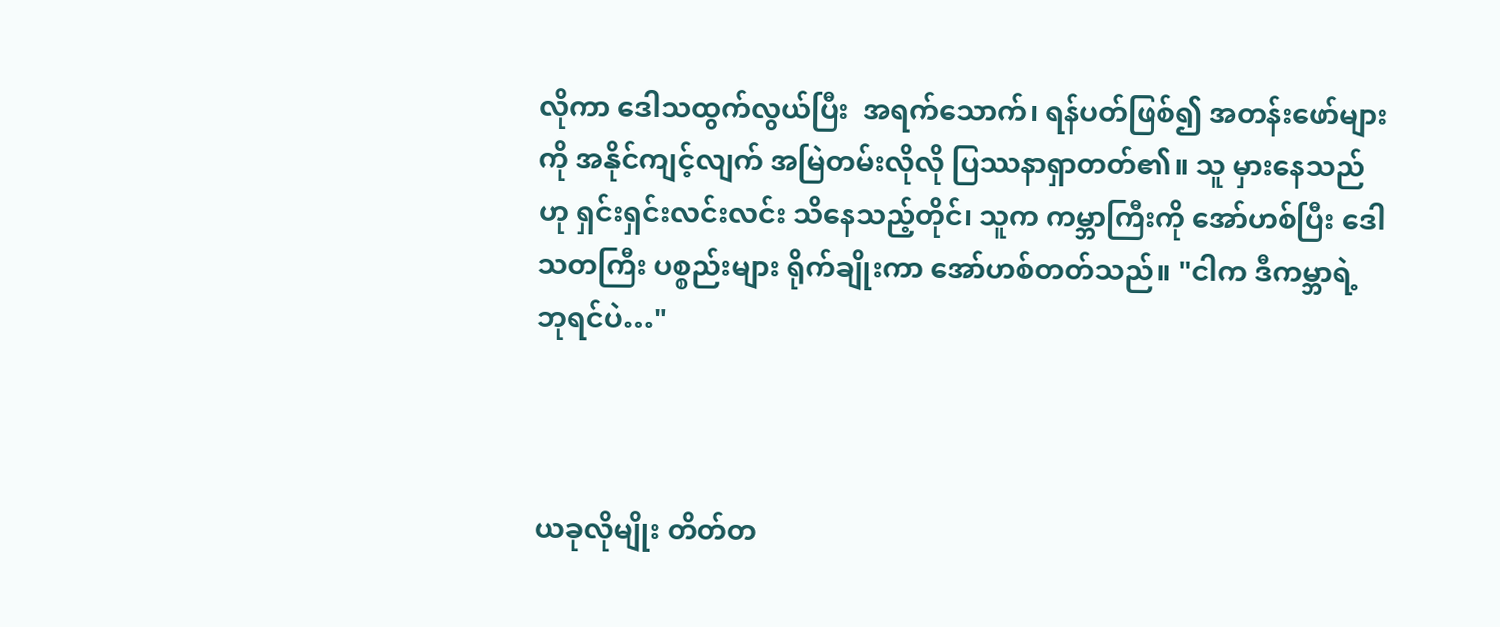လိုကာ ဒေါသထွက်လွယ်ပြီး  အရက်သောက်၊ ရန်ပတ်ဖြစ်၍ အတန်းဖော်များကို အနိုင်ကျင့်လျက် အမြဲတမ်းလိုလို ပြဿနာရှာတတ်၏။ သူ မှားနေသည်ဟု ရှင်းရှင်းလင်းလင်း သိနေသည့်တိုင်၊ သူက ကမ္ဘာကြီးကို အော်ဟစ်ပြီး ဒေါသတကြီး ပစ္စည်းများ ရိုက်ချိုးကာ အော်ဟစ်တတ်သည်။ "ငါက ဒီကမ္ဘာရဲ့ ဘုရင်ပဲ…"



ယခုလိုမျိုး တိတ်တ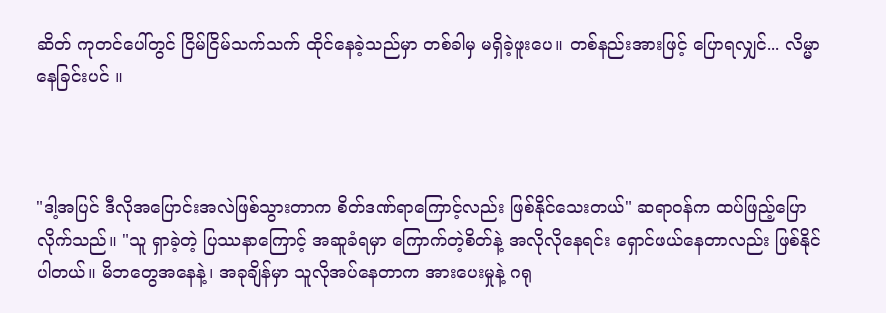ဆိတ် ကုတင်ပေါ်တွင် ငြိမ်ငြိမ်သက်သက် ထိုင်နေခဲ့သည်မှာ တစ်ခါမှ မရှိခဲ့ဖူးပေ။ တစ်နည်းအားဖြင့် ပြောရလျှင်... လိမ္မာနေခြင်းပင် ။



"ဒါ့အပြင် ဒီလိုအပြောင်းအလဲဖြစ်သွားတာက စိတ်ဒဏ်ရာကြောင့်လည်း ဖြစ်နိုင်သေးတယ်" ဆရာဝန်က ထပ်ဖြည့်ပြောလိုက်သည်။ "သူ ရှာခဲ့တဲ့ ပြဿနာကြောင့် အဆူခံရမှာ ကြောက်တဲ့စိတ်နဲ့ အလိုလိုနေရင်း ရှောင်ဖယ်နေတာလည်း ဖြစ်နိုင်ပါတယ်။ မိဘတွေအနေနဲ့၊ အခုချိန်မှာ သူလိုအပ်နေတာက အားပေးမှုနဲ့ ဂရု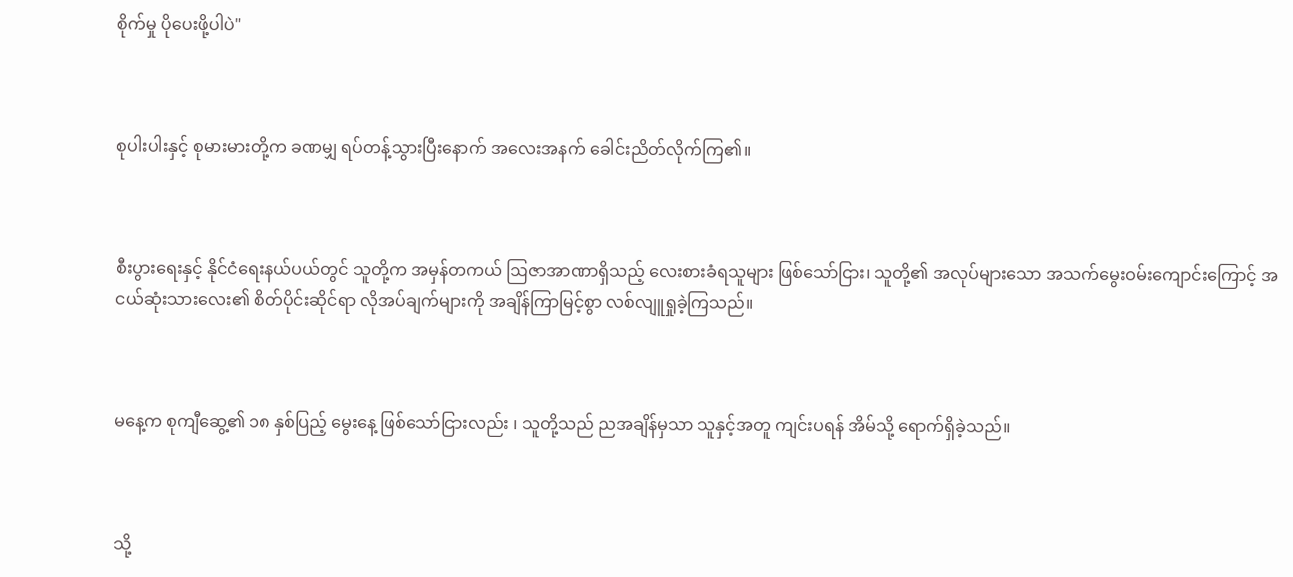စိုက်မှု ပိုပေးဖို့ပါပဲ"



စုပါးပါးနှင့် စုမားမားတို့က ခဏမျှ ရပ်တန့်သွားပြီးနောက် အလေးအနက် ခေါင်းညိတ်လိုက်ကြ၏။



စီးပွားရေးနှင့် နိုင်ငံရေးနယ်ပယ်တွင် သူတို့က အမှန်တကယ် ဩဇာအာဏာရှိသည့် လေးစားခံရသူများ ဖြစ်သော်ငြား၊ သူတို့၏ အလုပ်များသော အသက်မွေးဝမ်းကျောင်းကြောင့် အငယ်ဆုံးသားလေး၏ စိတ်ပိုင်းဆိုင်ရာ လိုအပ်ချက်များကို အချိန်ကြာမြင့်စွာ လစ်လျူရှုခဲ့ကြသည်။



မနေ့က စုကျီဆွေ့၏ ၁၈ နှစ်ပြည့် မွေးနေ့ ဖြစ်သော်ငြားလည်း ၊ သူတို့သည် ညအချိန်မှသာ သူနှင့်အတူ ကျင်းပရန် အိမ်သို့ ရောက်ရှိခဲ့သည်။



သို့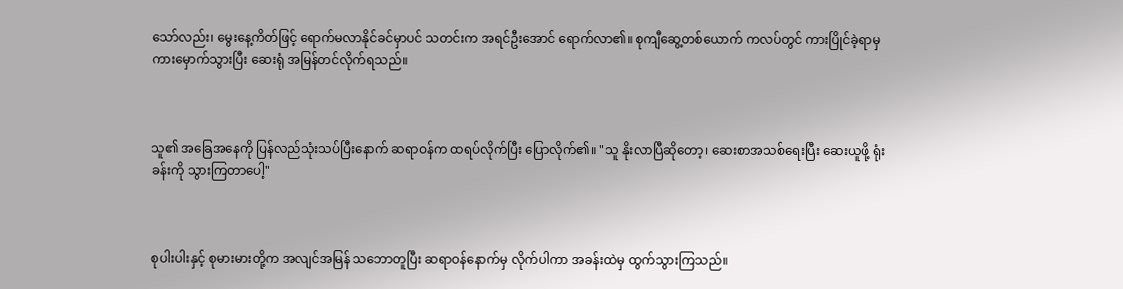သော်လည်း၊ မွေးနေ့ကိတ်ဖြင့် ရောက်မလာနိုင်ခင်မှာပင် သတင်းက အရင်ဦးအောင် ရောက်လာ၏။ စုကျီဆွေ့တစ်ယောက် ကလပ်တွင် ကားပြိုင်ခဲ့ရာမှ ကားမှောက်သွားပြီး ဆေးရုံ အမြန်တင်လိုက်ရသည်။



သူ၏ အခြေအနေကို ပြန်လည်သုံးသပ်ပြီးနောက် ဆရာဝန်က ထရပ်လိုက်ပြီး ပြောလိုက်၏။ "သူ နိုးလာပြီဆိုတော့၊ ဆေးစာအသစ်ရေးပြီး ဆေးယူဖို့ ရုံးခန်းကို သွားကြတာပေါ့"



စုပါးပါးနှင့် စုမားမားတို့က အလျင်အမြန် သဘောတူပြီး ဆရာဝန်နောက်မှ လိုက်ပါကာ အခန်းထဲမှ ထွက်သွားကြသည်။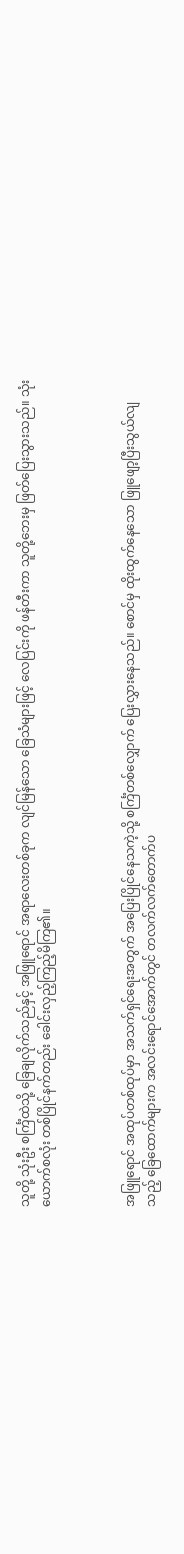သူတို့ သုံးဦး စင်္ကြံထဲသို့ ခြေချလိုက်သည်နှင့် အဖြူရောင် အရာလေးတစ်ခုက လျင်မြန်သော ခြေသံများဖြင့် လေပြင်းကို ဖန်တီးကာ သူတို့ဘေးမှ ဖြတ်ပြေးသွားသည်။ သုံးယောက်စလုံး တစ်ပြိုင်နက်တည်း ခေါင်းလှည့်ကြည့်မိကြ၏။



အဖြူရောင် အထုပ်တစ်ထုပ်မှာ အသက်ရှင်ရေးအတွက် အပြေးပြိုင်နေသကဲ့သို့ စင်္ကြံတစ်လျှောက် ပြေးလွှားနေသည်။ စောင်မှ ထိုးထွက်နေသော ဖြူဖျော့ပြီးသွယ်လျသည့် ခြေထောက်များက အလင်းရောင်အောက်တွင် တလက်လက်တောက်ပ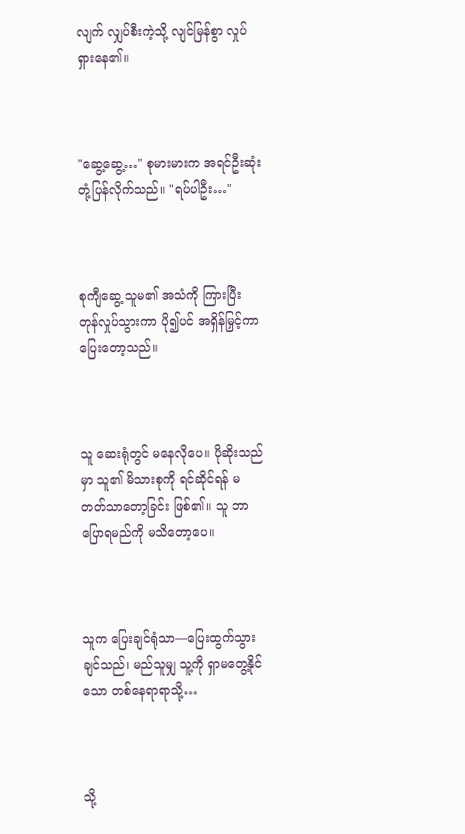လျက် လျှပ်စီးကဲ့သို့ လျင်မြန်စွာ လှုပ်ရှားနေ၏။



"ဆွေ့ဆွေ့…" စုမားမားက အရင်ဦးဆုံး တုံ့ပြန်လိုက်သည်။ "ရပ်ပါဦး…"



စုကျီဆွေ့ သူမ၏ အသံကို ကြားပြီး တုန်လှုပ်သွားကာ ပို၍ပင် အရှိန်မြှင့်ကာ ပြေးတော့သည်။



သူ ဆေးရုံတွင် မနေလိုပေ။ ပိုဆိုးသည်မှာ သူ၏ မိသားစုကို ရင်ဆိုင်ရန် မတတ်သာတော့ခြင်း ဖြစ်၏။ သူ ဘာပြောရမည်ကို မသိတော့ပေ။



သူက ပြေးချင်ရုံသာ—ပြေးထွက်သွားချင်သည်၊ မည်သူမျှ သူ့ကို ရှာမတွေ့နိုင်သော တစ်နေရာရာသို့…



သို့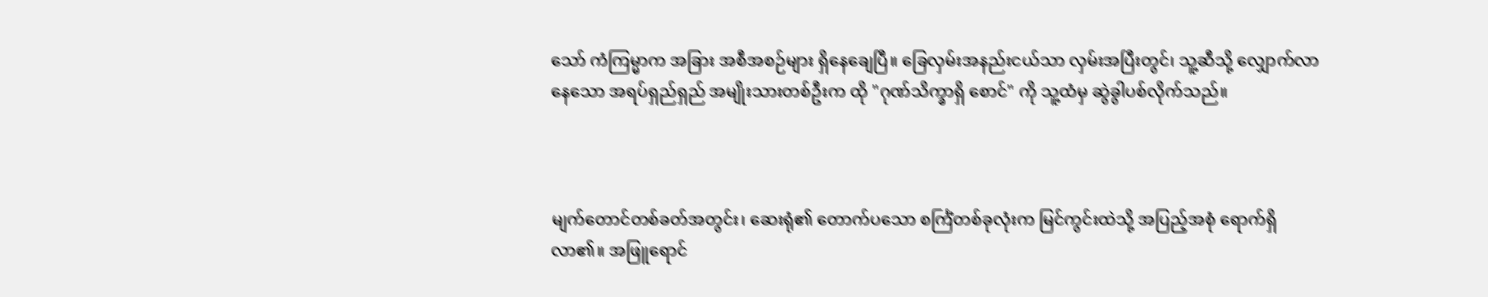သော် ကံကြမ္မာက အခြား အစီအစဉ်များ ရှိနေချေပြီ။ ခြေလှမ်းအနည်းငယ်သာ လှမ်းအပြီးတွင်၊ သူ့ဆီသို့ လျှောက်လာနေသော အရပ်ရှည်ရှည် အမျိုးသားတစ်ဦးက ထို "ဂုဏ်သိက္ခာရှိ စောင်" ကို သူ့ထံမှ ဆွဲခွါပစ်လိုက်သည်။



မျက်တောင်တစ်ခတ်အတွင်း၊ ဆေးရုံ၏ တောက်ပသော စင်္ကြံတစ်ခုလုံးက မြင်ကွင်းထဲသို့ အပြည့်အစုံ ရောက်ရှိလာ၏။ အဖြူရောင်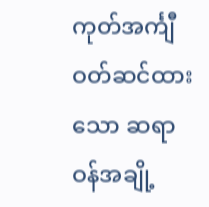ကုတ်အင်္ကျီ ဝတ်ဆင်ထားသော ဆရာဝန်အချို့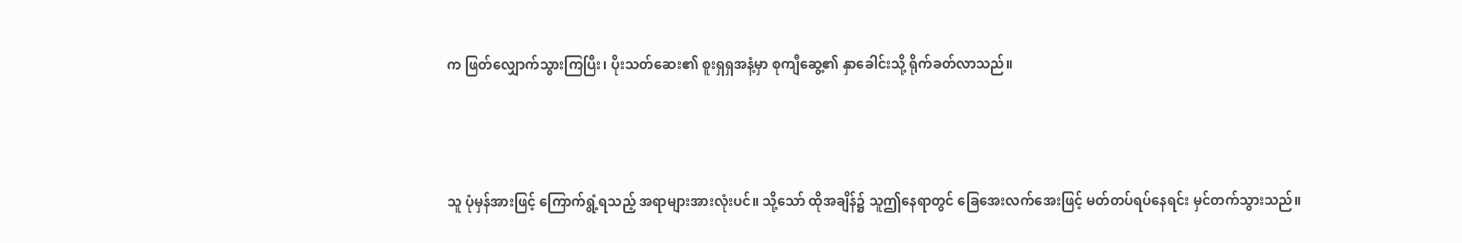က ဖြတ်လျှောက်သွားကြပြီး၊ ပိုးသတ်ဆေး၏ စူးရှရှအနံ့မှာ စုကျီဆွေ့၏ နှာခေါင်းသို့ ရိုက်ခတ်လာသည်။



သူ ပုံမှန်အားဖြင့် ကြောက်ရွံ့ရသည့် အရာများအားလုံးပင်။ သို့သော် ထိုအချိန်၌ သူဤနေရာတွင် ခြေအေးလက်အေးဖြင့် မတ်တပ်ရပ်နေရင်း မှင်တက်သွားသည်။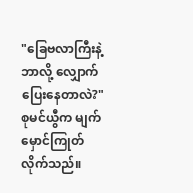"ခြေဗလာကြီးနဲ့ ဘာလို့ လျှောက်ပြေးနေတာလဲ?" စုမင်ယွီက မျက်မှောင်ကြုတ်လိုက်သည်။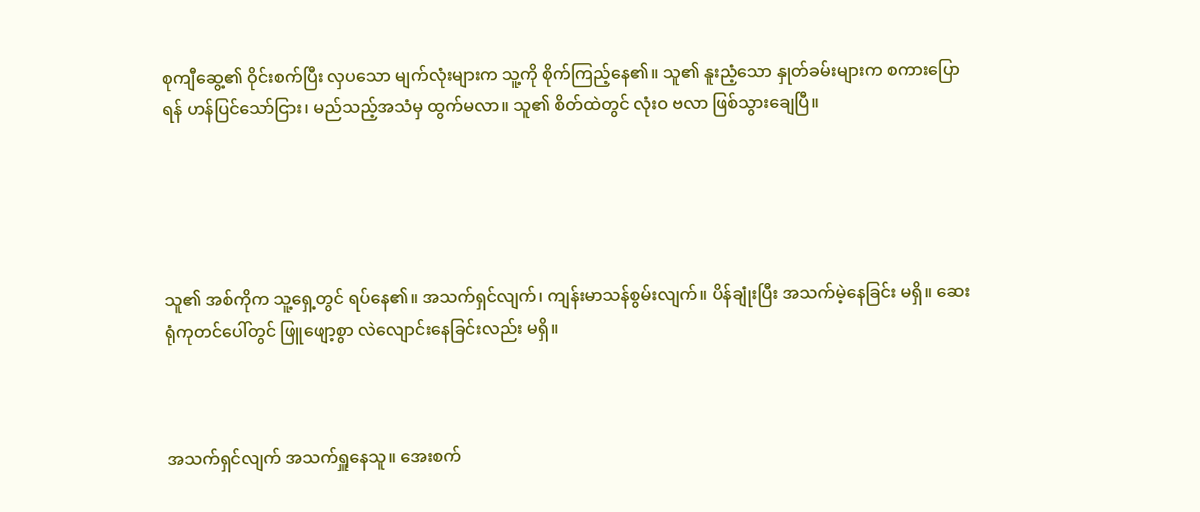စုကျီဆွေ့၏ ဝိုင်းစက်ပြီး လှပသော မျက်လုံးများက သူ့ကို စိုက်ကြည့်နေ၏။ သူ၏ နူးညံ့သော နှုတ်ခမ်းများက စကားပြောရန် ဟန်ပြင်သော်ငြား၊ မည်သည့်အသံမှ ထွက်မလာ။ သူ၏ စိတ်ထဲတွင် လုံးဝ ဗလာ ဖြစ်သွားချေပြီ။





သူ၏ အစ်ကိုက သူ့ရှေ့တွင် ရပ်နေ၏။ အသက်ရှင်လျက်၊ ကျန်းမာသန်စွမ်းလျက်။ ပိန်ချုံးပြီး အသက်မဲ့နေခြင်း မရှိ။ ဆေးရုံကုတင်ပေါ်တွင် ဖြူဖျော့စွာ လဲလျောင်းနေခြင်းလည်း မရှိ။



အသက်ရှင်လျက် အသက်ရှူနေသူ။ အေးစက်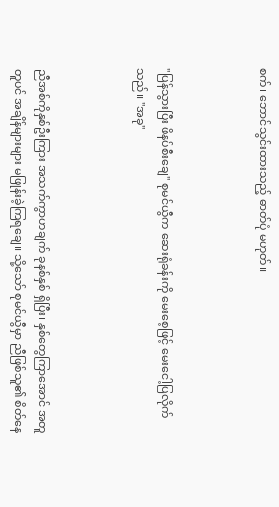စက်၊ ဘောင်သွင်းထားသည့် ဓာတ်ပုံ မဟုတ်။



"ပြန်သွားပြီး ဖိနပ်စီးချေ" စုမင်ယွီက ဆေးရုံခန်းကို မေးစေ့ဖြင့် မေးငေါ့ပြလိုက်သည်။ "အခု"



ညီအစ်ကိုနှစ်ဦးကြား အသက်ကွာဟချက် ခုနစ်နှစ် ရှိပြီး၊ နှစ်တွေကြာအောင် အတူတူပင် အချိန်များများ မဖြုန်းခဲ့ကြရချေ။ သို့သော် စုမင်ယွီမှာ ညီဖြစ်သူ၏ စိတ်နေ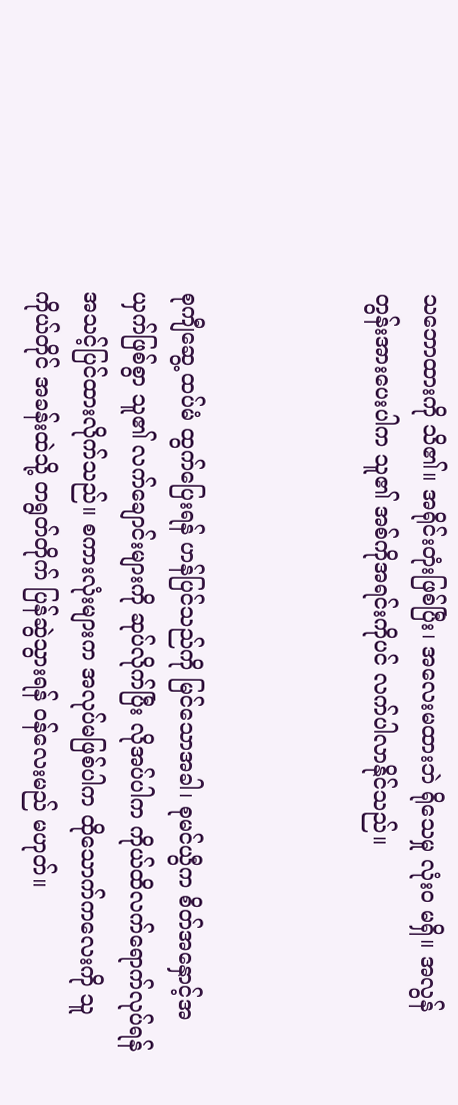သဘောထားကို သိ၏။ အရိုင်းတုံးဖြစ်ပြီး၊ အလေးမထားဘဲ ရိုသေမှု လုံးဝ မရှိ။ အလွန် တွန်းအားပေးပါက သူ၏ အစ်ကိုအရင်းကိုပင် လက်ပါလာနိုင်သည်။



စုကျီဆွေ့ ထပ်မံ ထွက်ပြေးရန် ဟန်ပြင်သည်ကို မြင်သောအခါ၊ စုမင်ယွီက စိတ်အနှောင့်အယှက်ဖြစ်စွာ သူ၏ လက်ချောင်းများကို ဆုပ်လိုက်ပြီး လိုအပ်ပါက ကိုယ်ထိလက်ရောက်လုပ်ရန် အသင့်ပြင်ထားလိုက်သည်။ စကားလုံးများက အလုပ်မဖြစ်ပါက ထိုသောက်ကလေးကို သူကိုယ်တိုင် အခန်းထဲသို့ တရွတ်တိုက် ပြန်ဆွဲသွားရန် ဝန်လေးမည် မဟုတ်။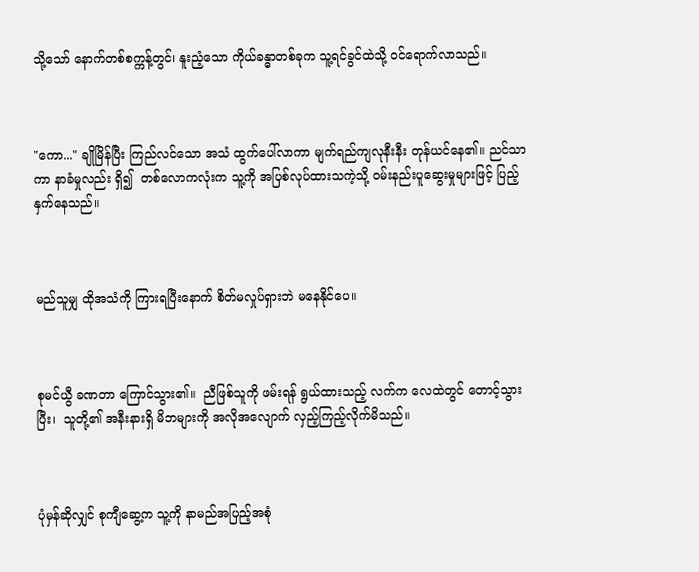သို့သော် နောက်တစ်စက္ကန့်တွင်၊ နူးညံ့သော ကိုယ်ခန္ဓာတစ်ခုက သူ့ရင်ခွင်ထဲသို့ ဝင်ရောက်လာသည်။



"ကော..." ချိုမြိန်ပြီး ကြည်လင်သော အသံ ထွက်ပေါ်လာကာ မျက်ရည်ကျလုနီးနီး တုန်ယင်နေ၏။ ညင်သာကာ နာခံမှုလည်း ရှိ၍  တစ်လောကလုံးက သူ့ကို အပြစ်လုပ်ထားသကဲ့သို့ ဝမ်းနည်းပူဆွေးမှုများဖြင့် ပြည့်နှက်နေသည်။



မည်သူမျှ ထိုအသံကို ကြားရပြီးနောက် စိတ်မလှုပ်ရှားဘဲ မနေနိုင်ပေ။



စုမင်ယွီ ခဏတာ ကြောင်သွား၏။  ညီဖြစ်သူကို ဖမ်းရန် ရွယ်ထားသည့် လက်က လေထဲတွင် တောင့်သွားပြီး၊  သူတို့၏ အနီးနားရှိ မိဘများကို အလိုအလျောက် လှည့်ကြည့်လိုက်မိသည်။



ပုံမှန်ဆိုလျှင် စုကျီဆွေ့က သူ့ကို နာမည်အပြည့်အစုံ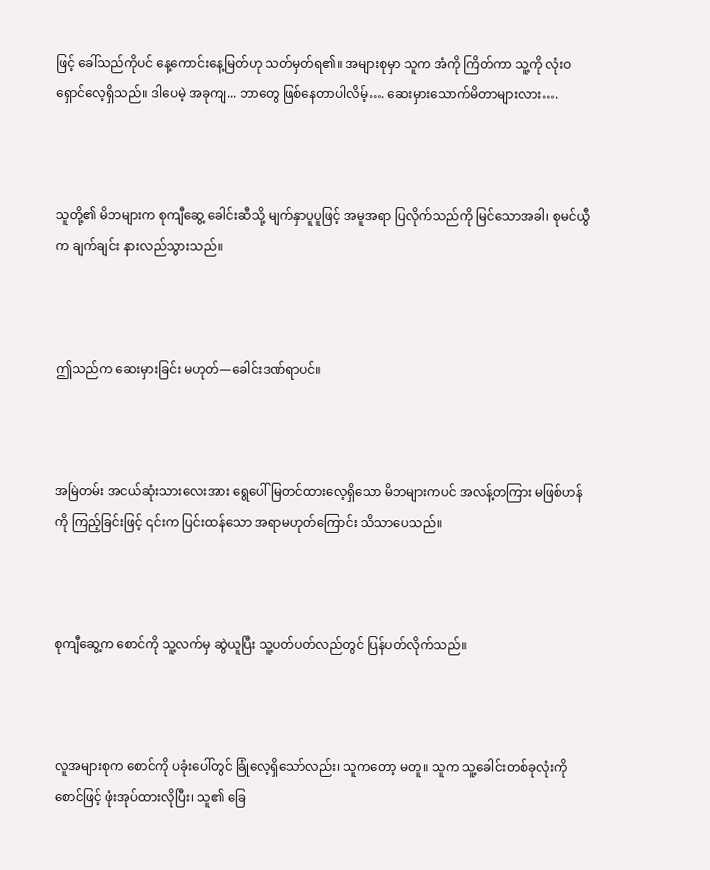ဖြင့် ခေါ်သည်ကိုပင် နေ့ကောင်းနေ့မြတ်ဟု သတ်မှတ်ရ၏။ အများစုမှာ သူက အံကို ကြိတ်ကာ သူ့ကို လုံးဝ ရှောင်လေ့ရှိသည်။ ဒါပေမဲ့ အခုကျ... ဘာတွေ ဖြစ်နေတာပါလိမ့်…. ဆေးမှားသောက်မိတာများလား….



သူတို့၏ မိဘများက စုကျီဆွေ့ ခေါင်းဆီသို့ မျက်နှာပူပူဖြင့် အမူအရာ ပြလိုက်သည်ကို မြင်သောအခါ၊ စုမင်ယွီက ချက်ချင်း နားလည်သွားသည်။



ဤသည်က ဆေးမှားခြင်း မဟုတ်—ခေါင်းဒဏ်ရာပင်။



အမြဲတမ်း အငယ်ဆုံးသားလေးအား ရွေပေါ်မြတင်ထားလေ့ရှိသော မိဘများကပင် အလန့်တကြား မဖြစ်ဟန်ကို ကြည့်ခြင်းဖြင့် ၎င်းက ပြင်းထန်သော အရာမဟုတ်ကြောင်း သိသာပေသည်။



စုကျီဆွေ့က စောင်ကို သူ့လက်မှ ဆွဲယူပြီး သူ့ပတ်ပတ်လည်တွင် ပြန်ပတ်လိုက်သည်။



လူအများစုက စောင်ကို ပခုံးပေါ်တွင် ခြုံလေ့ရှိသော်လည်း၊ သူကတော့ မတူ။ သူက သူ့ခေါင်းတစ်ခုလုံးကို စောင်ဖြင့် ဖုံးအုပ်ထားလိုပြီး၊ သူ၏ ခြေ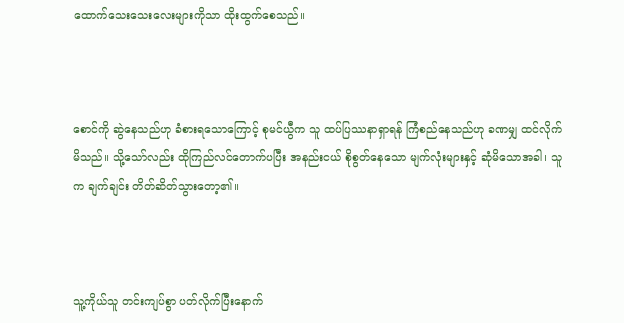ထောက်သေးသေးလေးများကိုသာ ထိုးထွက်စေသည်။



စောင်ကို ဆွဲနေသည်ဟု ခံစားရသောကြောင့် စုမင်ယွီက သူ ထပ်ပြဿနာရှာရန် ကြံစည်နေသည်ဟု ခဏမျှ ထင်လိုက်မိသည်။ သို့သော်လည်း ထိုကြည်လင်တောက်ပပြီး အနည်းငယ် စိုစွတ်နေသော မျက်လုံးများနှင့် ဆုံမိသောအခါ၊ သူက ချက်ချင်း တိတ်ဆိတ်သွားတော့၏။



သူ့ကိုယ်သူ တင်းကျပ်စွာ ပတ်လိုက်ပြီးနောက်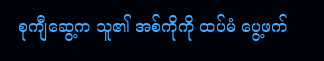စုကျီဆွေ့က သူ၏ အစ်ကိုကို ထပ်မံ ပွေ့ဖက်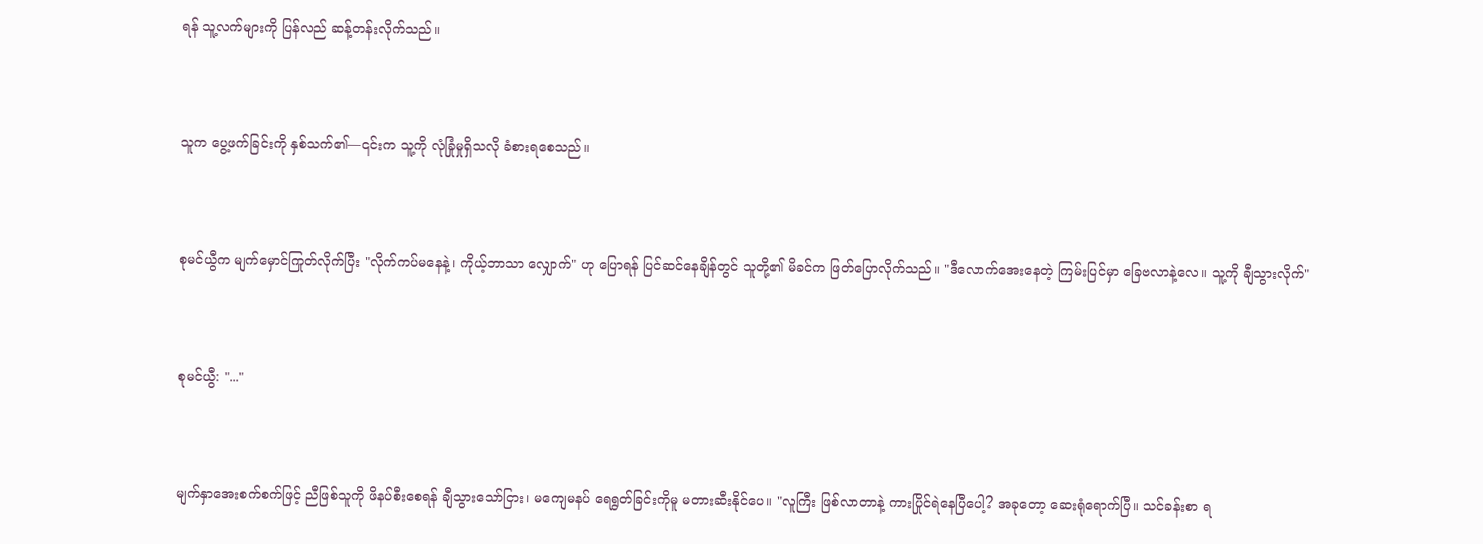ရန် သူ့လက်များကို ပြန်လည် ဆန့်တန်းလိုက်သည်။



သူက ပွေ့ဖက်ခြင်းကို နှစ်သက်၏—၎င်းက သူ့ကို လုံခြုံမှုရှိသလို ခံစားရစေသည်။



စုမင်ယွီက မျက်မှောင်ကြုတ်လိုက်ပြီး "လိုက်ကပ်မနေနဲ့၊ ကိုယ့်ဘာသာ လျှောက်" ဟု ပြောရန် ပြင်ဆင်နေချိန်တွင် သူတို့၏ မိခင်က ဖြတ်ပြောလိုက်သည်။ "ဒီလောက်အေးနေတဲ့ ကြမ်းပြင်မှာ ခြေဗလာနဲ့လေ။ သူ့ကို ချီသွားလိုက်"



စုမင်ယွီ: "..."



မျက်နှာအေးစက်စက်ဖြင့် ညီဖြစ်သူကို ဖိနပ်စီးစေရန် ချီသွားသော်ငြား၊ မကျေမနပ် ရေရွတ်ခြင်းကိုမူ မတားဆီးနိုင်ပေ။ "လူကြီး ဖြစ်လာတာနဲ့ ကားပြိုင်ရဲနေပြီပေါ့? အခုတော့ ဆေးရုံရောက်ပြီ။ သင်ခန်းစာ ရ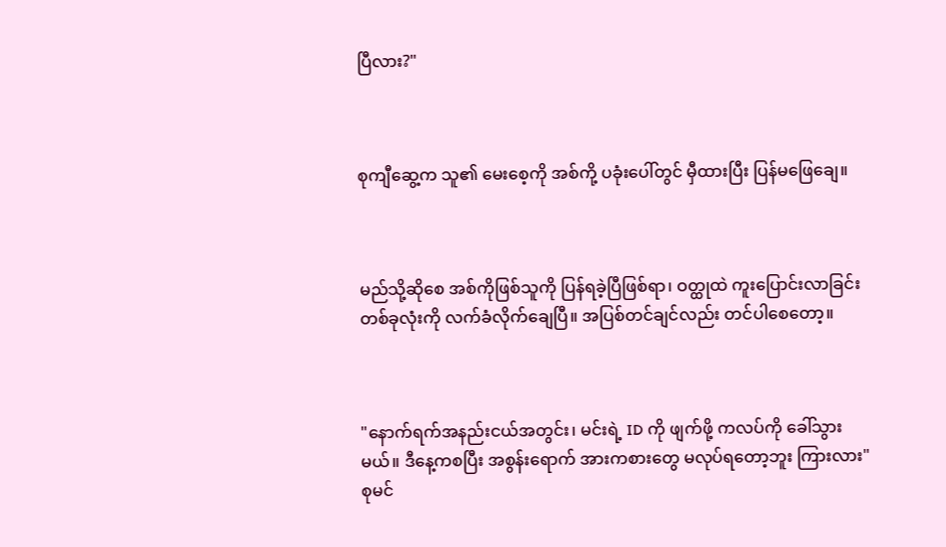ပြီလား?"



စုကျီဆွေ့က သူ၏ မေးစေ့ကို အစ်ကို့ ပခုံးပေါ်တွင် မှီထားပြီး ပြန်မဖြေချေ။



မည်သို့ဆိုစေ အစ်ကိုဖြစ်သူကို ပြန်ရခဲ့ပြီဖြစ်ရာ၊ ဝတ္ထုထဲ ကူးပြောင်းလာခြင်းတစ်ခုလုံးကို လက်ခံလိုက်ချေပြီ။ အပြစ်တင်ချင်လည်း တင်ပါစေတော့။



"နောက်ရက်အနည်းငယ်အတွင်း၊ မင်းရဲ့ ID ကို ဖျက်ဖို့ ကလပ်ကို ခေါ်သွားမယ်။ ဒီနေ့ကစပြီး အစွန်းရောက် အားကစားတွေ မလုပ်ရတော့ဘူး ကြားလား" စုမင်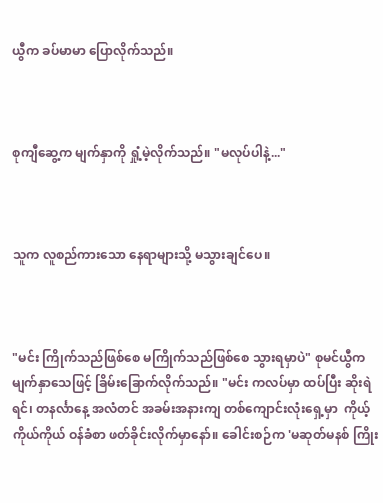ယွီက ခပ်မာမာ ပြောလိုက်သည်။



စုကျီဆွေ့က မျက်နှာကို ရှုံ့မဲ့လိုက်သည်။ "မလုပ်ပါနဲ့..."



သူက လူစည်ကားသော နေရာများသို့ မသွားချင်ပေ။



"မင်း ကြိုက်သည်ဖြစ်စေ မကြိုက်သည်ဖြစ်စေ သွားရမှာပဲ" စုမင်ယွီက မျက်နှာသေဖြင့် ခြိမ်းခြောက်လိုက်သည်။ "မင်း ကလပ်မှာ ထပ်ပြီး ဆိုးရဲရင်၊ တနင်္လာနေ့ အလံတင် အခမ်းအနားကျ တစ်ကျောင်းလုံးရှေ့မှာ  ကိုယ့်ကိုယ်ကိုယ် ဝန်ခံစာ ဖတ်ခိုင်းလိုက်မှာ‌နော်။ ခေါင်းစဉ်က 'မဆုတ်မနစ် ကြိုး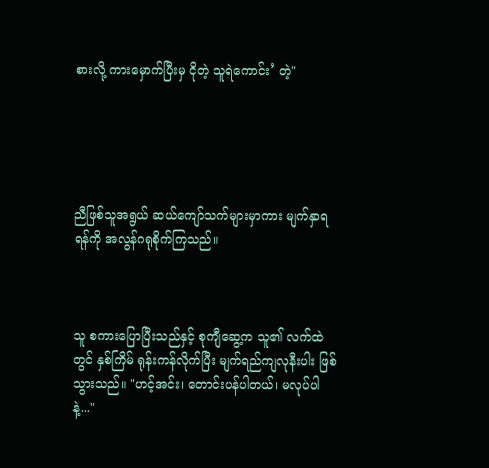စားလို့ ကားမှောက်ပြီးမှ ငိုတဲ့ သူရဲကောင်း’ တဲ့"





ညီဖြစ်သူအရွယ် ဆယ်ကျော်သက်များမှာကား မျက်နှာရရန်ကို အလွန်ဂရုစိုက်ကြသည်။



သူ စကားပြောပြီးသည်နှင့် စုကျီဆွေ့က သူ၏ လက်ထဲတွင် နှစ်ကြိမ် ရုန်းကန်လိုက်ပြီး မျက်ရည်ကျလုနီးပါး ဖြစ်သွားသည်။ "ဟင့်အင်း၊ တောင်းပန်ပါတယ်၊ မလုပ်ပါနဲ့..."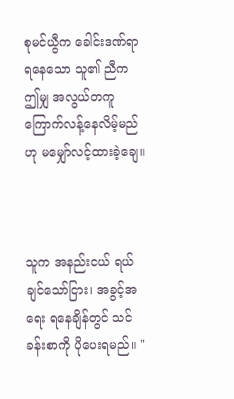စုမင်ယွီက ခေါင်းဒဏ်ရာရနေသော သူ၏ ညီက ဤမျှ အလွယ်တကူ ကြောက်လန့်နေလိမ့်မည်ဟု မမျှော်လင့်ထားခဲ့ချေ။



သူက အနည်းငယ် ရယ်ချင်သော်ငြား၊ အခွင့်အရေး ရနေချိန်တွင် သင်ခန်းစာကို ပိုပေးရမည်။ "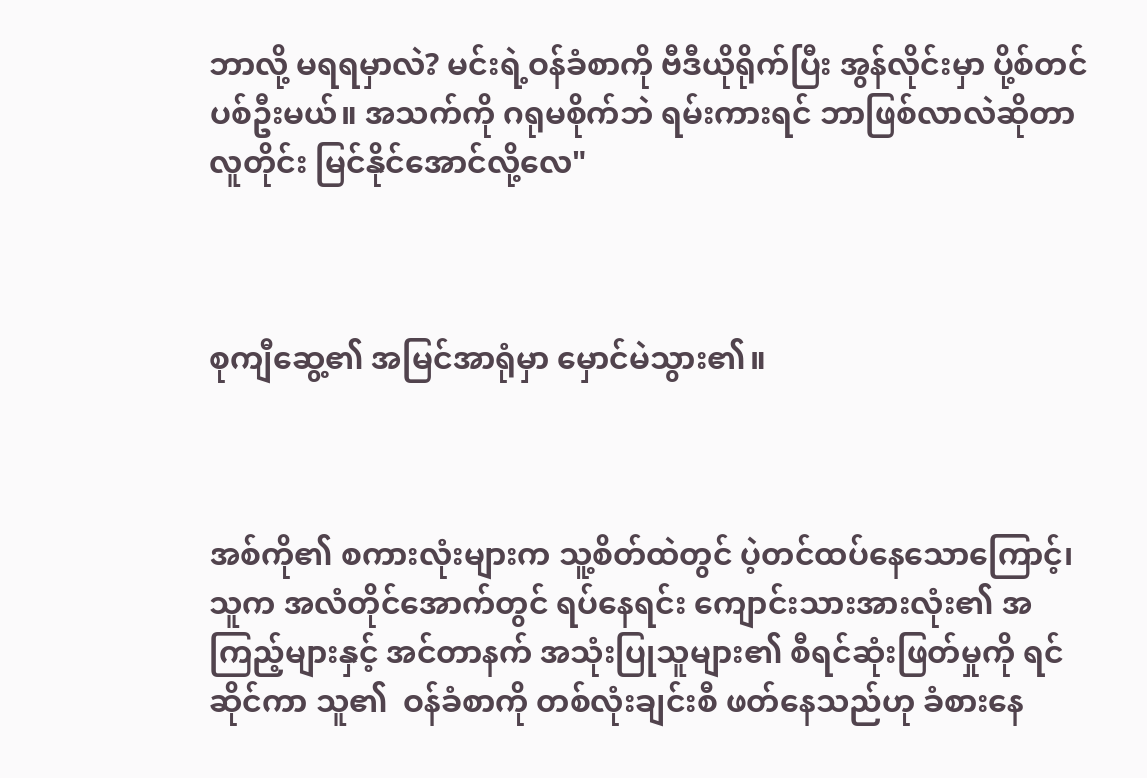ဘာလို့ မရရမှာလဲ? မင်းရဲ့ဝန်ခံစာကို ဗီဒီယိုရိုက်ပြီး အွန်လိုင်းမှာ ပို့စ်တင်ပစ်ဦးမယ်။ အသက်ကို ဂရုမစိုက်ဘဲ ရမ်းကားရင် ဘာဖြစ်လာလဲဆိုတာ လူတိုင်း မြင်နိုင်အောင်လို့လေ"



စုကျီဆွေ့၏ အမြင်အာရုံမှာ မှောင်မဲသွား၏။



အစ်ကို၏ စကားလုံးများက သူ့စိတ်ထဲတွင် ပဲ့တင်ထပ်နေသောကြောင့်၊ သူက အလံတိုင်အောက်တွင် ရပ်နေရင်း ကျောင်းသားအားလုံး၏ အကြည့်များနှင့် အင်တာနက် အသုံးပြုသူများ၏ စီရင်ဆုံးဖြတ်မှုကို ရင်ဆိုင်ကာ သူ၏  ဝန်ခံစာကို တစ်လုံးချင်းစီ ဖတ်နေသည်ဟု ခံစားနေ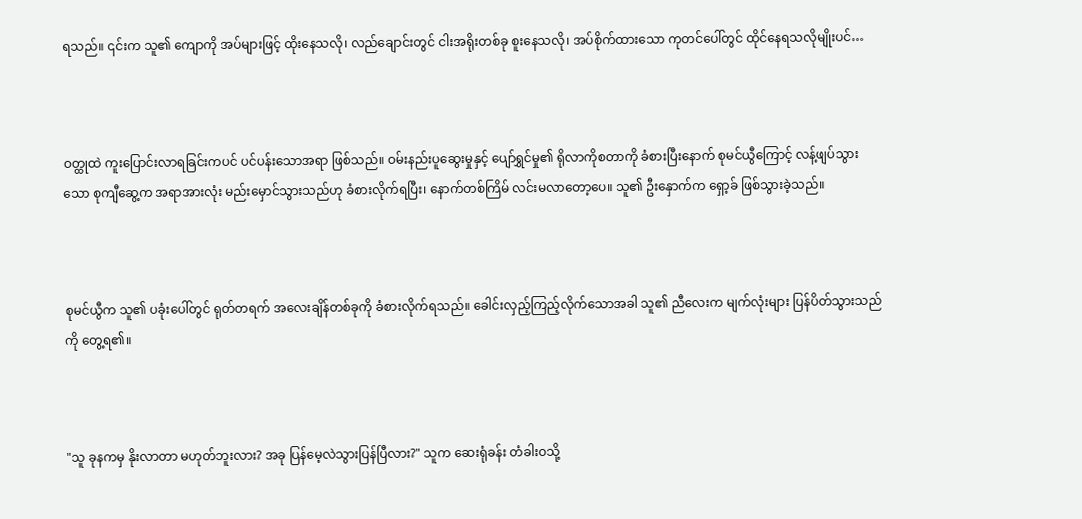ရသည်။ ၎င်းက သူ၏ ကျောကို အပ်များဖြင့် ထိုးနေသလို၊ လည်ချောင်းတွင် ငါးအရိုးတစ်ခု စူးနေသလို၊ အပ်စိုက်ထားသော ကုတင်ပေါ်တွင် ထိုင်နေရသလိုမျိုးပင်…



ဝတ္ထုထဲ ကူးပြောင်းလာရခြင်းကပင် ပင်ပန်းသောအရာ ဖြစ်သည်။ ဝမ်းနည်းပူဆွေးမှုနှင့် ပျော်ရွှင်မှု၏ ရိုလာကိုစတာကို ခံစားပြီးနောက် စုမင်ယွီကြောင့် လန့်ဖျပ်သွားသော စုကျီဆွေ့က အရာအားလုံး မည်းမှောင်သွားသည်ဟု ခံစားလိုက်ရပြီး၊ နောက်တစ်ကြိမ် လင်းမလာတော့ပေ။ သူ၏ ဦးနှောက်က ရှော့ခ် ဖြစ်သွားခဲ့သည်။



စုမင်ယွီက သူ၏ ပခုံးပေါ်တွင် ရုတ်တရက် အလေးချိန်တစ်ခုကို ခံစားလိုက်ရသည်။ ခေါင်းလှည့်ကြည့်လိုက်သောအခါ သူ၏ ညီလေးက မျက်လုံးများ ပြန်ပိတ်သွားသည်ကို တွေ့ရ၏။



"သူ ခုနကမှ နိုးလာတာ မဟုတ်ဘူးလား? အခု ပြန်မေ့လဲသွားပြန်ပြီလား?" သူက ဆေးရုံခန်း တံခါးဝသို့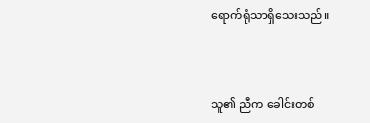ရောက်ရုံသာရှိသေးသည်။



သူ၏ ညီက ခေါင်းတစ်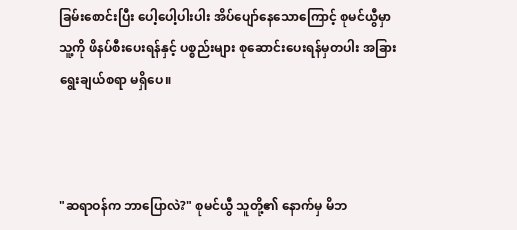ခြမ်းစောင်းပြီး ပေါ့ပေါ့ပါးပါး အိပ်ပျော်နေသောကြောင့် စုမင်ယွီမှာ သူ့ကို ဖိနပ်စီးပေးရန်နှင့် ပစ္စည်းများ စုဆောင်းပေးရန်မှတပါး အခြားရွေးချယ်စရာ မရှိပေ။



"ဆရာဝန်က ဘာပြောလဲ?" စုမင်ယွီ သူတို့၏ နောက်မှ မိဘ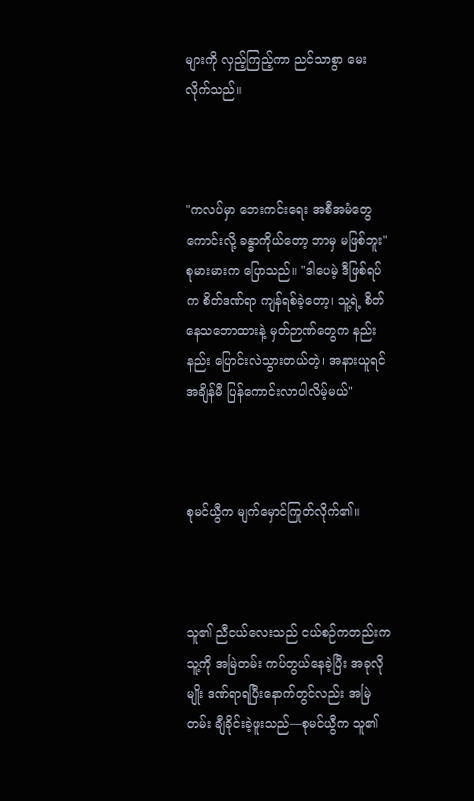များကို လှည့်ကြည့်ကာ ညင်သာစွာ မေးလိုက်သည်။



"ကလပ်မှာ ဘေးကင်းရေး အစီအမံတွေ ကောင်းလို့ ခန္ဓာကိုယ်တော့ ဘာမှ မဖြစ်ဘူး"  စုမားမားက ပြောသည်။ "ဒါပေမဲ့ ဒီဖြစ်ရပ်က စိတ်ဒဏ်ရာ ကျန်ရစ်ခဲ့တော့၊ သူ့ရဲ့ စိတ်နေသဘောထားနဲ့ မှတ်ဉာဏ်တွေက နည်းနည်း ပြောင်းလဲသွားတယ်တဲ့၊ အနားယူရင် အချိန်မီ ပြန်ကောင်းလာပါလိမ့်မယ်"



စုမင်ယွီက မျက်မှောင်ကြုတ်လိုက်၏။



သူ၏ ညီငယ်လေးသည် ငယ်စဉ်ကတည်းက သူ့ကို အမြဲတမ်း ကပ်တွယ်နေခဲ့ပြီး အခုလိုမျိုး ဒဏ်ရာရပြီးနောက်တွင်လည်း အမြဲတမ်း ချီခိုင်းခဲ့ဖူးသည်—စုမင်ယွီက သူ၏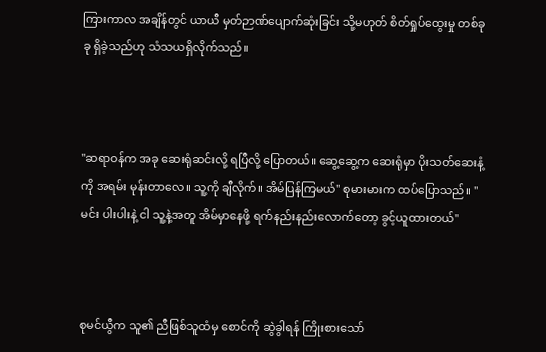ကြားကာလ အချိန်တွင် ယာယီ မှတ်ဉာဏ်ပျောက်ဆုံးခြင်း သို့မဟုတ် စိတ်ရှုပ်ထွေးမှု တစ်ခုခု ရှိခဲ့သည်ဟု သံသယရှိလိုက်သည်။



"ဆရာဝန်က အခု ဆေးရုံဆင်းလို့ ရပြီလို့ ပြောတယ်။ ဆွေ့ဆွေ့က ဆေးရုံမှာ ပိုးသတ်ဆေးနံ့ကို အရမ်း မုန်းတာလေ။ သူ့ကို ချီလိုက်။ အိမ်ပြန်ကြမယ်" စုမားမားက ထပ်ပြောသည်။ "မင်း ပါးပါးနဲ့ ငါ သူ့နဲ့အတူ အိမ်မှာနေဖို့ ရက်နည်းနည်းလောက်တော့ ခွင့်ယူထားတယ်"



စုမင်ယွီက သူ၏ ညီဖြစ်သူထံမှ စောင်ကို ဆွဲခွါရန် ကြိုးစားသော်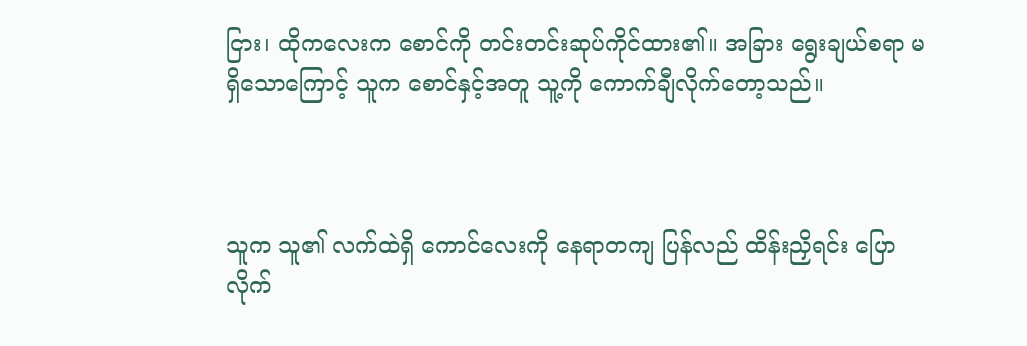ငြား၊ ထိုကလေးက စောင်ကို တင်းတင်းဆုပ်ကိုင်ထား၏။ အခြား ရွေးချယ်စရာ မရှိသောကြောင့် သူက စောင်နှင့်အတူ သူ့ကို ကောက်ချီလိုက်တော့သည်။



သူက သူ၏ လက်ထဲရှိ ကောင်လေးကို နေရာတကျ ပြန်လည် ထိန်းညှိရင်း ပြောလိုက်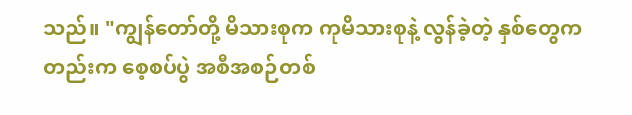သည်။ "ကျွန်တော်တို့ မိသားစုက ကုမိသားစုနဲ့ လွန်ခဲ့တဲ့ နှစ်တွေကတည်းက စေ့စပ်ပွဲ အစီအစဉ်တစ်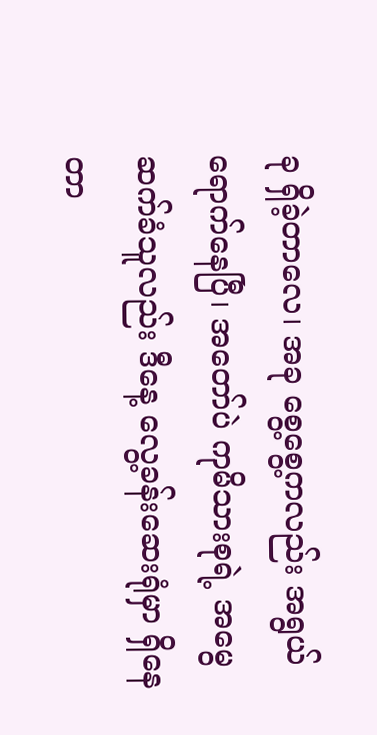ခု ရှိခဲ့တာလေ၊ အခု စွေ့စွေ့ကလည်း အရွယ်ရောက်နေပြီ၊ အတော်ပဲ ကုမိသားစုရဲ့ အမွေဆက်ခံသူလည်း ဒီနေ့ လွေ့ခန်းဆေးရုံမှာ ရှိနေတာ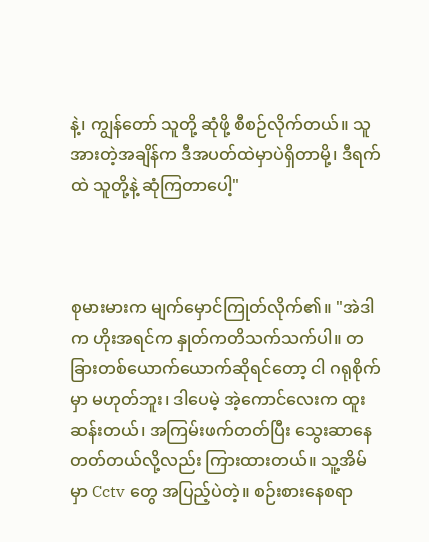နဲ့၊ ကျွန်တော် သူတို့ ဆုံဖို့ စီစဉ်လိုက်တယ်။ သူအားတဲ့အချိန်က ဒီအပတ်ထဲမှာပဲရှိတာမို့၊ ဒီရက်ထဲ သူတို့နဲ့ ဆုံကြတာပေါ့"



စုမားမားက မျက်မှောင်ကြုတ်လိုက်၏။ "အဲဒါက ဟိုးအရင်က နှုတ်ကတိသက်သက်ပါ။ တခြားတစ်ယောက်ယောက်ဆိုရင်တော့ ငါ ဂရုစိုက်မှာ မဟုတ်ဘူး၊ ဒါပေမဲ့ အဲ့ကောင်လေးက ထူးဆန်းတယ်၊ အကြမ်းဖက်တတ်ပြီး သွေးဆာနေတတ်တယ်လို့လည်း ကြားထားတယ်။ သူ့အိမ်မှာ Cctv တွေ အပြည့်ပဲတဲ့။ စဉ်းစားနေစရာ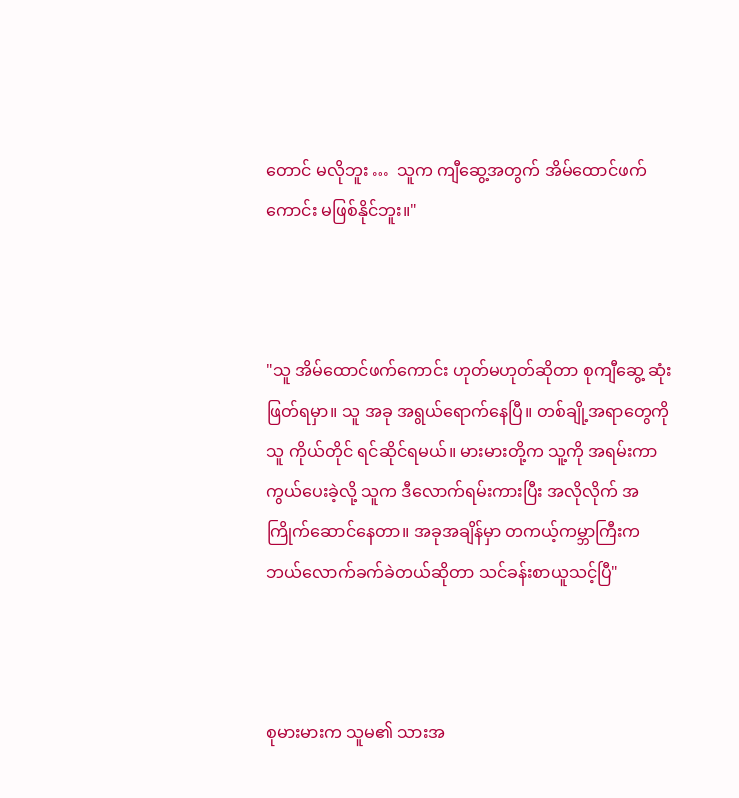တောင် မလိုဘူး …  သူက ကျီဆွေ့အတွက် အိမ်ထောင်ဖက်ကောင်း မဖြစ်နိုင်ဘူး။"



"သူ အိမ်ထောင်ဖက်ကောင်း ဟုတ်မဟုတ်ဆိုတာ စုကျီဆွေ့ ဆုံးဖြတ်ရမှာ။ သူ အခု အရွယ်ရောက်နေပြီ။ တစ်ချို့အရာတွေကို သူ ကိုယ်တိုင် ရင်ဆိုင်ရမယ်။ မားမားတို့က သူ့ကို အရမ်းကာကွယ်ပေးခဲ့လို့ သူက ဒီလောက်ရမ်းကားပြီး အလိုလိုက် အကြိုက်ဆောင်နေတာ။ အခုအချိန်မှာ တကယ့်ကမ္ဘာကြီးက ဘယ်လောက်ခက်ခဲတယ်ဆိုတာ သင်ခန်းစာယူသင့်ပြီ"



စုမားမားက သူမ၏ သားအ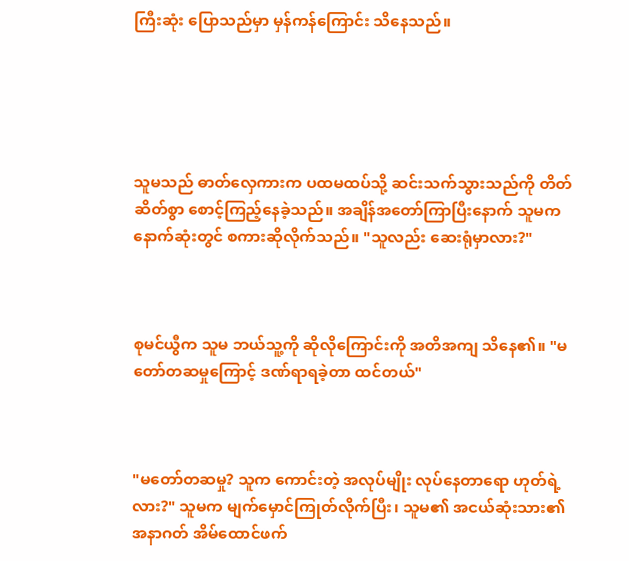ကြီးဆုံး ပြောသည်မှာ မှန်ကန်ကြောင်း သိနေသည်။





သူမသည် ဓာတ်လှေကားက ပထမထပ်သို့ ဆင်းသက်သွားသည်ကို တိတ်ဆိတ်စွာ စောင့်ကြည့်နေခဲ့သည်။ အချိန်အတော်ကြာပြီးနောက် သူမက နောက်ဆုံးတွင် စကားဆိုလိုက်သည်။ "သူလည်း ဆေးရုံမှာလား?"



စုမင်ယွီက သူမ ဘယ်သူ့ကို ဆိုလိုကြောင်းကို အတိအကျ သိနေ၏။ "မတော်တဆမှုကြောင့် ဒဏ်ရာရခဲ့တာ ထင်တယ်"



"မတော်တဆမှု? သူက ကောင်းတဲ့ အလုပ်မျိုး လုပ်နေတာရော ဟုတ်ရဲ့လား?" သူမက မျက်မှောင်ကြုတ်လိုက်ပြီး၊ သူမ၏ အငယ်ဆုံးသား၏ အနာဂတ် အိမ်ထောင်ဖက်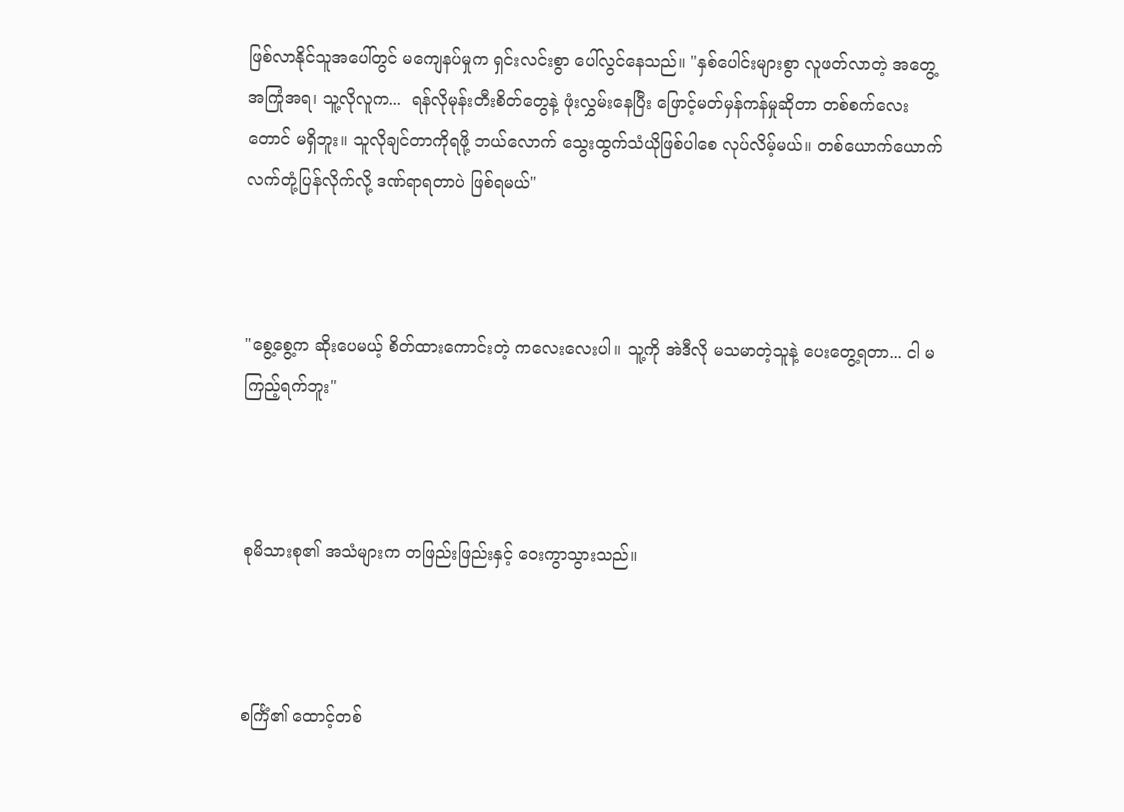ဖြစ်လာနိုင်သူအပေါ်တွင် မကျေနပ်မှုက ရှင်းလင်းစွာ ပေါ်လွင်နေသည်။ "နှစ်ပေါင်းများစွာ လူဖတ်လာတဲ့ အတွေ့အကြုံအရ၊ သူ့လိုလူက...  ရန်လိုမုန်းတီးစိတ်တွေနဲ့ ဖုံးလွှမ်းနေပြီး ဖြောင့်မတ်မှန်ကန်မှုဆိုတာ တစ်စက်လေးတောင် မရှိဘူး။ သူလိုချင်တာကိုရဖို့ ဘယ်လောက် သွေးထွက်သံယိုဖြစ်ပါစေ လုပ်လိမ့်မယ်။ တစ်ယောက်‌ယောက် လက်တုံ့ပြန်လိုက်လို့ ဒဏ်ရာရတာပဲ ဖြစ်ရမယ်"



"စွေ့စွေ့က ဆိုးပေမယ့် စိတ်ထားကောင်းတဲ့ ကလေးလေးပါ။ သူ့ကို အဲဒီလို မသမာတဲ့သူနဲ့ ပေးတွေ့ရတာ... ငါ မကြည့်ရက်ဘူး"



စုမိသားစု၏ အသံများက တဖြည်းဖြည်းနှင့် ဝေးကွာသွားသည်။



စင်္ကြံ၏ ထောင့်တစ်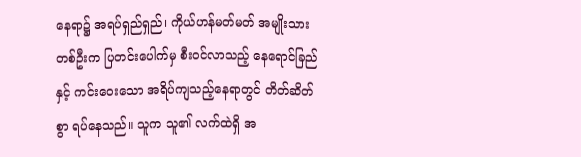နေရာ၌ အရပ်ရှည်ရှည်၊ ကိုယ်ဟန်မတ်မတ် အမျိုးသားတစ်ဦးက ပြတင်းပေါက်မှ စီးဝင်လာသည့် နေရောင်ခြည်နှင့် ကင်းဝေးသော အရိပ်ကျသည့်နေရာတွင် တိတ်ဆိတ်စွာ ရပ်နေသည်။ သူက သူ၏ လက်ထဲရှိ အ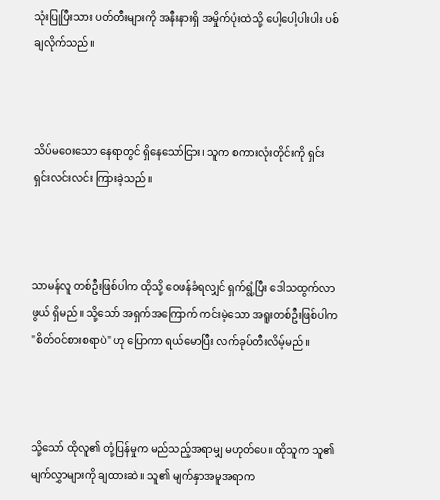သုံးပြုပြီးသား ပတ်တီးများကို အနီးနားရှိ အမှိုက်ပုံးထဲသို့ ပေါ့ပေါ့ပါးပါး ပစ်ချလိုက်သည်။



သိပ်မဝေးသော နေရာတွင် ရှိနေသော်ငြား၊ သူက စကားလုံးတိုင်းကို ရှင်းရှင်းလင်းလင်း ကြားခဲ့သည်။



သာမန်လူ တစ်ဦးဖြစ်ပါက ထိုသို့ ဝေဖန်ခံရလျှင် ရှက်ရွံ့ပြီး ဒေါသထွက်လာဖွယ် ရှိမည်။ သို့သော် အရှက်အကြောက် ကင်းမဲ့သော အရူးတစ်ဦးဖြစ်ပါက "စိတ်ဝင်စားစရာပဲ" ဟု ပြောကာ ရယ်မောပြီး လက်ခုပ်တီးလိမ့်မည်။



သို့သော် ထိုလူ၏ တုံ့ပြန်မှုက မည်သည့်အရာမျှ မဟုတ်ပေ။ ထိုသူက သူ၏ မျက်လွှာများကို ချထားဆဲ။ သူ၏ မျက်နှာအမူအရာက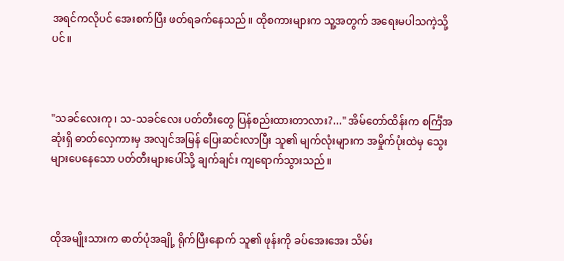အရင်ကလိုပင် အေးစက်ပြီး ဖတ်ရခက်နေသည်။ ထိုစကားများက သူ့အတွက် အရေးမပါသကဲ့သို့ပင်။



"သခင်လေးကု၊ သ-သခင်လေး ပတ်တီးတွေ ပြန်စည်းထားတာလား?..." အိမ်တော်ထိန်းက စင်္ကြံအဆုံးရှိ ဓာတ်လှေကားမှ အလျင်အမြန် ပြေးဆင်းလာပြီး သူ၏ မျက်လုံးများက အမှိုက်ပုံးထဲမှ သွေးများပေနေသော ပတ်တီးများပေါ်သို့ ချက်ချင်း ကျရောက်သွားသည်။



ထိုအမျိုးသားက ဓာတ်ပုံအချို့ ရိုက်ပြီးနောက် သူ၏ ဖုန်းကို ခပ်အေးအေး သိမ်း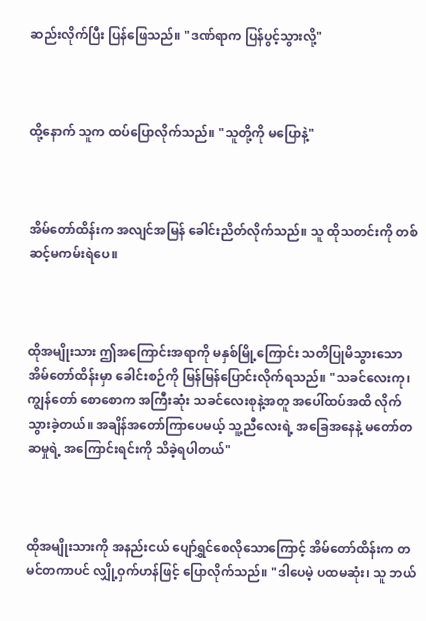ဆည်းလိုက်ပြီး ပြန်ဖြေသည်။ "ဒဏ်ရာက ပြန်ပွင့်သွားလို့"



ထို့နောက် သူက ထပ်ပြောလိုက်သည်။ "သူတို့ကို မပြောနဲ့"



အိမ်တော်ထိန်းက အလျင်အမြန် ခေါင်းညိတ်လိုက်သည်။ သူ ထိုသတင်းကို တစ်ဆင့်မကမ်းရဲပေ။



ထိုအမျိုးသား ဤအကြောင်းအရာကို မနှစ်မြို့ကြောင်း သတိပြုမိသွားသော အိမ်တော်ထိန်းမှာ ခေါင်းစဉ်ကို မြန်မြန်ပြောင်းလိုက်ရသည်။ "သခင်လေးကု၊ ကျွန်တော် စောစောက အကြီးဆုံး သခင်လေးစုနဲ့အတူ အပေါ်ထပ်အထိ လိုက်သွားခဲ့တယ်။ အချိန်အတော်ကြာပေမယ့် သူ့ညီလေးရဲ့ အခြေအနေနဲ့ မတော်တဆမှုရဲ့ အကြောင်းရင်းကို သိခဲ့ရပါတယ်"



ထိုအမျိုးသားကို အနည်းငယ် ပျော်ရွှင်စေလိုသောကြောင့် အိမ်တော်ထိန်းက တမင်တကာပင် လျှို့ဝှက်ဟန်ဖြင့် ပြောလိုက်သည်။ "ဒါပေမဲ့ ပထမဆုံး၊ သူ ဘယ်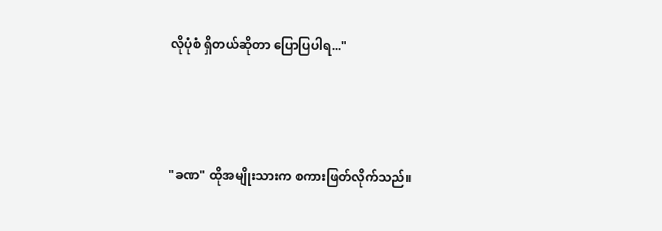လိုပုံစံ ရှိတယ်ဆိုတာ ပြောပြပါရ..."



"ခဏ" ထိုအမျိုးသားက စကားဖြတ်လိုက်သည်။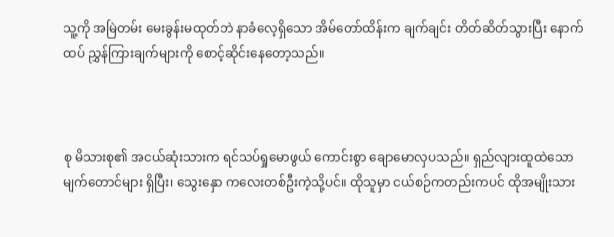သူ့ကို အမြဲတမ်း မေးခွန်းမထုတ်ဘဲ နာခံလေ့ရှိသော အိမ်တော်ထိန်းက ချက်ချင်း တိတ်ဆိတ်သွားပြီး နောက်ထပ် ညွှန်ကြားချက်များကို စောင့်ဆိုင်းနေတော့သည်။



စု မိသားစု၏ အငယ်ဆုံးသားက ရင်သပ်ရှုမောဖွယ် ကောင်းစွာ ချောမောလှပသည်။ ရှည်လျားထူထဲသော မျက်တောင်များ ရှိပြီး၊ သွေးနှော ကလေးတစ်ဦးကဲ့သို့ပင်။ ထိုသူမှာ ငယ်စဉ်ကတည်းကပင် ထိုအမျိုးသား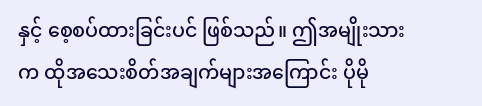နှင့် စေ့စပ်ထားခြင်းပင် ဖြစ်သည်။ ဤအမျိုးသားက ထိုအသေးစိတ်အချက်များအကြောင်း ပိုမို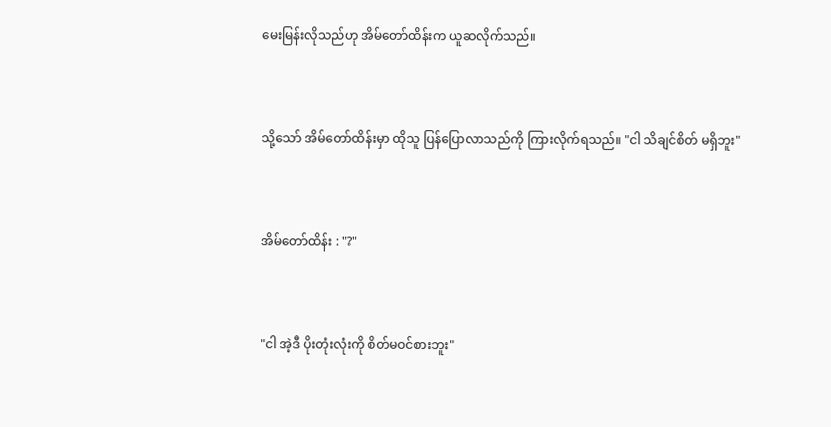မေးမြန်းလိုသည်ဟု အိမ်တော်ထိန်းက ယူဆလိုက်သည်။



သို့သော် အိမ်တော်ထိန်းမှာ ထိုသူ ပြန်ပြောလာသည်ကို ကြားလိုက်ရသည်။ "ငါ သိချင်စိတ် မရှိဘူး"



အိမ်တော်ထိန်း : "?"



"ငါ အဲ့ဒီ ပိုးတုံးလုံးကို စိတ်မဝင်စားဘူး"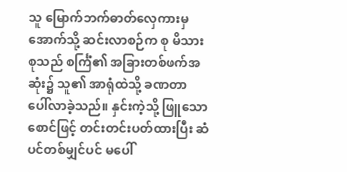သူ မြောက်ဘက်ဓာတ်လှေကားမှ အောက်သို့ ဆင်းလာစဉ်က စု မိသားစုသည် စင်္ကြံ၏ အခြားတစ်ဖက်အဆုံး၌ သူ၏ အာရုံထဲသို့ ခဏတာ ပေါ်လာခဲ့သည်။ နှင်းကဲ့သို့ ဖြူသော စောင်ဖြင့် တင်းတင်းပတ်ထားပြီး ဆံပင်တစ်မျှင်ပင် မပေါ်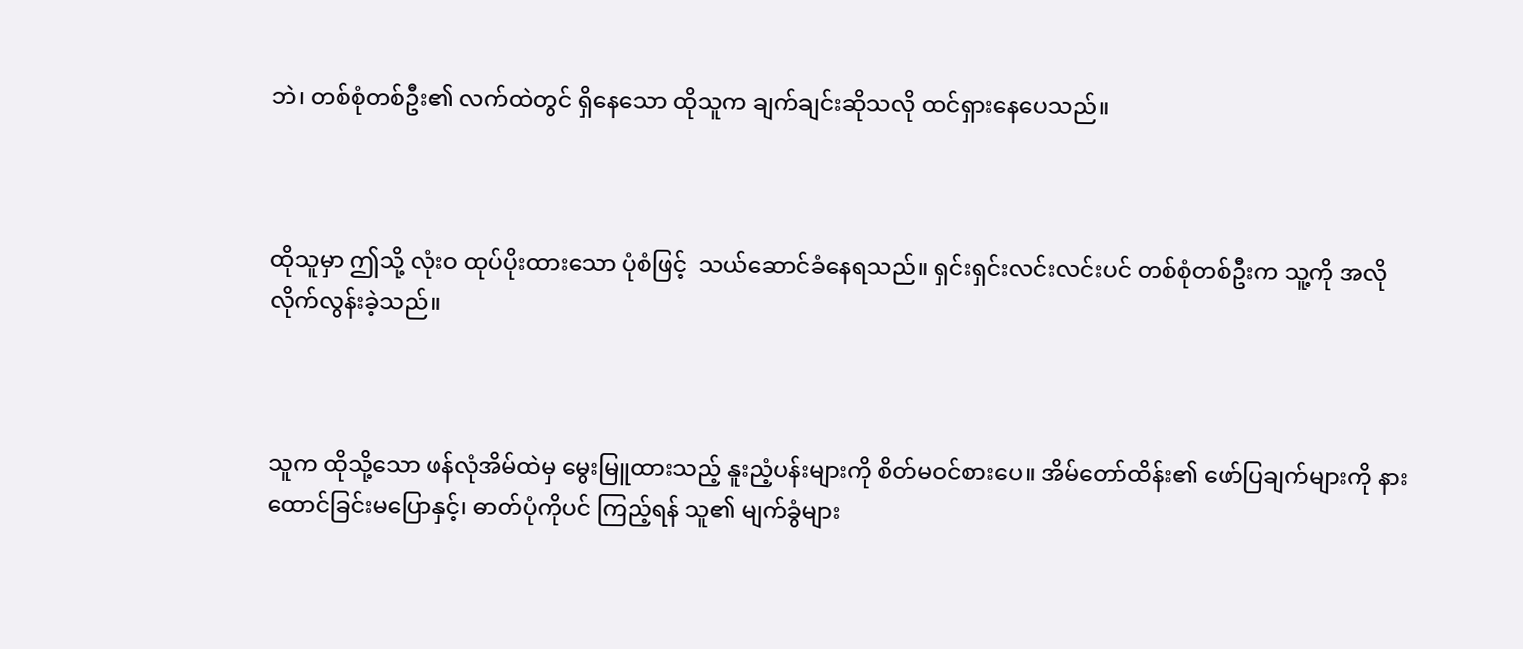ဘဲ၊ တစ်စုံတစ်ဦး၏ လက်ထဲတွင် ရှိနေသော ထိုသူက ချက်ချင်းဆိုသလို ထင်ရှားနေပေသည်။



ထိုသူမှာ ဤသို့ လုံးဝ ထုပ်ပိုးထားသော ပုံစံဖြင့်  သယ်ဆောင်ခံနေရသည်။ ရှင်းရှင်းလင်းလင်းပင် တစ်စုံတစ်ဦးက သူ့ကို အလိုလိုက်လွန်းခဲ့သည်။



သူက ထိုသို့သော ဖန်လုံအိမ်ထဲမှ မွေးမြူထားသည့် နူးညံ့ပန်းများကို စိတ်မဝင်စားပေ။ အိမ်တော်ထိန်း၏ ဖော်ပြချက်များကို နားထောင်ခြင်းမပြောနှင့်၊ ဓာတ်ပုံကိုပင် ကြည့်ရန် သူ၏ မျက်ခွံများ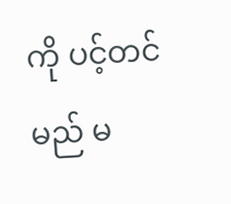ကို ပင့်တင်မည် မ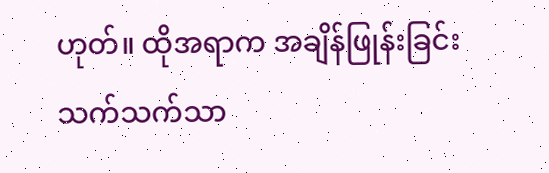ဟုတ်။ ထိုအရာက အချိန်ဖြုန်းခြင်း သက်သက်သာ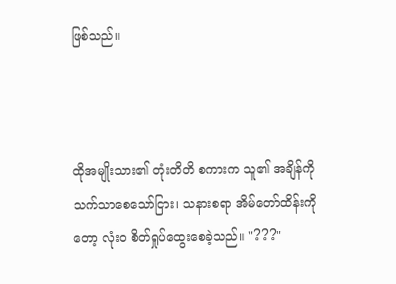ဖြစ်သည်။



ထိုအမျိုးသား၏ တုံးတိတိ စကားက သူ၏ အချိန်ကို သက်သာစေသော်ငြား၊ သနားစရာ အိမ်တော်ထိန်းကိုတော့ လုံးဝ စိတ်ရှုပ်ထွေးစေခဲ့သည်။ "???"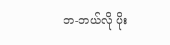ဘ-ဘယ်လို ပိုး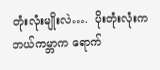တုံးလုံးမျိုးလဲ….  ပိုးတုံးလုံးက ဘယ်ကမ္ဘာက ရောက်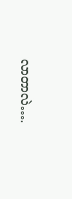လာတာလဲ….